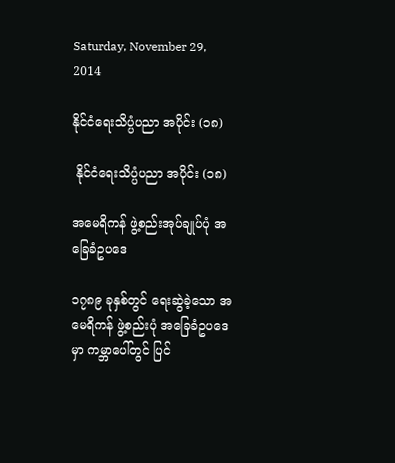Saturday, November 29, 2014

နိုင်ငံရေးသိပ္ပံပညာ အပိုင်း (၁၈)

 နိုင်ငံရေးသိပ္ပံပညာ အပိုင်း (၁၈)

အမေရိကန် ဖွဲ့စည်းအုပ်ချုပ်ပုံ အခြေခံဥပဒေ

၁၇၈၉ ခုနှစ်တွင် ရေးဆွဲခဲ့သော အမေရိကန် ဖွဲ့စည်းပုံ အခြေခံဥပဒေမှာ ကမ္ဘာပေါ်တွင် ပြင်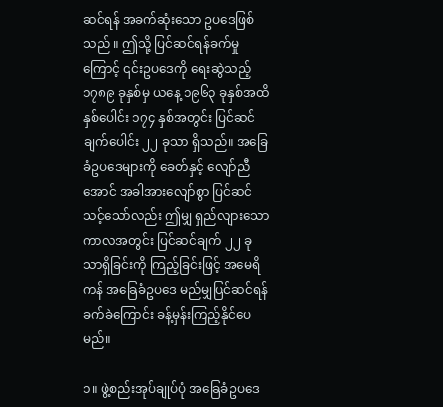ဆင်ရန် အခက်ဆုံးသော ဥပဒေဖြစ်သည် ။ ဤသို့ ပြင်ဆင်ရန်ခက်မှုကြောင့် ၎င်းဥပဒေကို ရေးဆွဲသည့် ၁၇၈၉ ခုနှစ်မှ ယနေ့ ၁၉၆၃ ခုနှစ်အထိ နှစ်ပေါင်း ၁၇၄ နှစ်အတွင်း ပြင်ဆင်ချက်ပေါင်း ၂၂ ခုသာ ရှိသည်။ အခြေခံဥပဒေများကို ခေတ်နှင့် လျော်ညီအောင် အခါအားလျော်စွာ ပြင်ဆင်သင့်သော်လည်း ဤမျှ ရှည်လျားသောကာလအတွင်း ပြင်ဆင်ချက် ၂၂ ခုသာရှိခြင်းကို ကြည့်ခြင်းဖြင့် အမေရိကန် အခြေခံဥပဒေ မည်မျှပြင်ဆင်ရန် ခက်ခဲကြောင်း ခန့်မှန်းကြည့်နိုင်ပေမည်။

၁။ ဖွဲ့စည်းအုပ်ချုပ်ပုံ အခြေခံဥပဒေ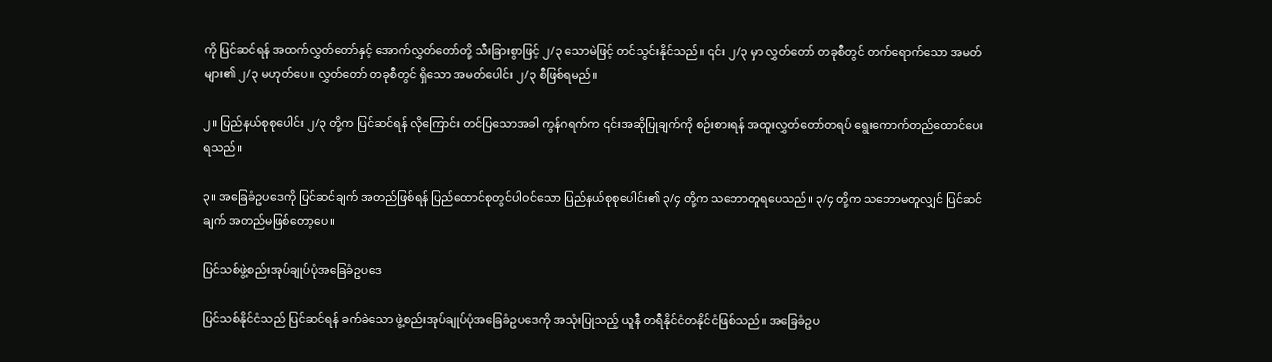ကို ပြင်ဆင်ရန် အထက်လွှတ်တော်နှင့် အောက်လွှတ်တော်တို့ သီးခြားစွာဖြင့် ၂/၃ သောမဲဖြင့် တင်သွင်းနိုင်သည်။ ၎င်း ၂/၃ မှာ လွှတ်တော် တခုစီတွင် တက်ရောက်သော အမတ်များ၏ ၂/၃ မဟုတ်ပေ။ လွှတ်တော် တခုစီတွင် ရှိသော အမတ်ပေါင်း ၂/၃ စီဖြစ်ရမည်။

၂။ ပြည်နယ်စုစုပေါင်း ၂/၃ တို့က ပြင်ဆင်ရန် လိုကြောင်း တင်ပြသောအခါ ကွန်ဂရက်က ၎င်းအဆိုပြုချက်ကို စဉ်းစားရန် အထူးလွှတ်တော်တရပ် ရွေးကောက်တည်ထောင်ပေးရသည်။

၃။ အခြေခံဥပဒေကို ပြင်ဆင်ချက် အတည်ဖြစ်ရန် ပြည်ထောင်စုတွင်ပါဝင်သော ပြည်နယ်စုစုပေါင်း၏ ၃/၄ တို့က သဘောတူရပေသည်။ ၃/၄ တို့က သဘောမတူလျှင် ပြင်ဆင်ချက် အတည်မဖြစ်တော့ပေ။

ပြင်သစ်ဖွဲ့စည်းအုပ်ချုပ်ပုံအခြေခံဥပဒေ

ပြင်သစ်နိုင်ငံသည် ပြင်ဆင်ရန် ခက်ခဲသော ဖွဲ့စည်းအုပ်ချုပ်ပုံအခြေခံဥပဒေကို အသုံးပြုသည့် ယူနီ တရီနိုင်ငံတနိုင်ငံဖြစ်သည်။ အခြေခံဥပ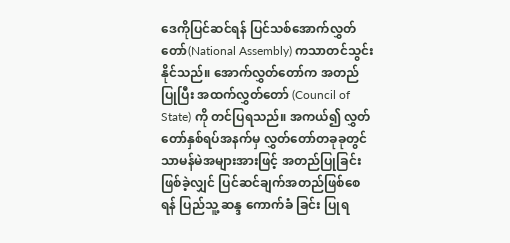ဒေကိုပြင်ဆင်ရန် ပြင်သစ်အောက်လွှတ်တော်(National Assembly) ကသာတင်သွင်း နိုင်သည်။ အောက်လွှတ်တော်က အတည်ပြုပြီး အထက်လွှတ်တော် (Council of State) ကို တင်ပြရသည်။ အကယ်၍ လွှတ်တော်နှစ်ရပ်အနက်မှ လွှတ်တော်တခုခုတွင် သာမန်မဲအများအားဖြင့် အတည်ပြုခြင်းဖြစ်ခဲ့လျှင် ပြင်ဆင်ချက်အတည်ဖြစ်စေရန် ပြည်သူ့ ဆန္ဒ ကောက်ခံ ခြင်း ပြုရ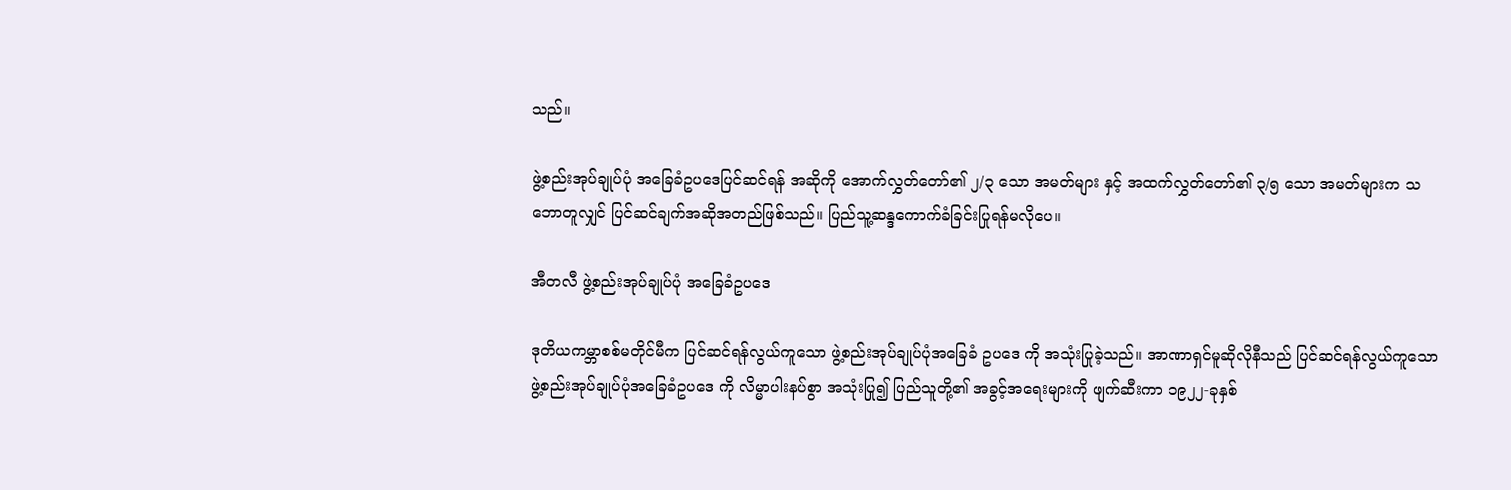သည်။

ဖွဲ့စည်းအုပ်ချုပ်ပုံ အခြေခံဥပဒေပြင်ဆင်ရန် အဆိုကို အောက်လွှတ်တော်၏ ၂/၃ သော အမတ်များ နှင့် အထက်လွှတ်တော်၏ ၃/၅ သော အမတ်များက သဘောတူလျှင် ပြင်ဆင်ချက်အဆိုအတည်ဖြစ်သည်။ ပြည်သူ့ဆန္ဒကောက်ခံခြင်းပြုရန်မလိုပေ။

အီတလီ ဖွဲ့စည်းအုပ်ချုပ်ပုံ အခြေခံဥပဒေ

ဒုတိယကမ္ဘာစစ်မတိုင်မီက ပြင်ဆင်ရန်လွယ်ကူသော ဖွဲ့စည်းအုပ်ချုပ်ပုံအခြေခံ ဥပဒေ ကို အသုံးပြုခဲ့သည်။ အာဏာရှင်မူဆိုလိုနီသည် ပြင်ဆင်ရန်လွယ်ကူသော ဖွဲ့စည်းအုပ်ချုပ်ပုံအခြေခံဥပဒေ ကို လိမ္မာပါးနပ်စွာ အသုံးပြု၍ ပြည်သူတို့၏ အခွင့်အရေးများကို ဖျက်ဆီးကာ ၁၉၂၂-ခုနှစ်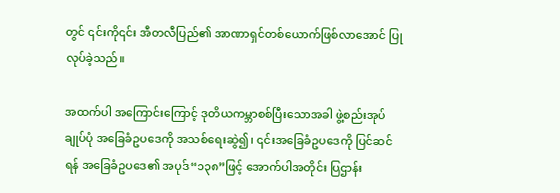တွင် ၎င်းကို၎င်း အီတလီပြည်၏ အာဏာရှင်တစ်ယောက်ဖြစ်လာအောင် ပြုလုပ်ခဲ့သည်။

အထက်ပါ အကြောင်းကြောင့် ဒုတိယကမ္ဘာစစ်ပြီးသောအခါ ဖွဲ့စည်းအုပ်ချုပ်ပုံ အခြေခံဥပဒေကို အသစ်ရေးဆွဲ၍၊ ၎င်းအခြေခံဥပဒေကို ပြင်ဆင်ရန် အခြေခံဥပဒေ၏ အပုဒ်“၁၃၈”ဖြင့် အောက်ပါအတိုင်း ပြဌာန်း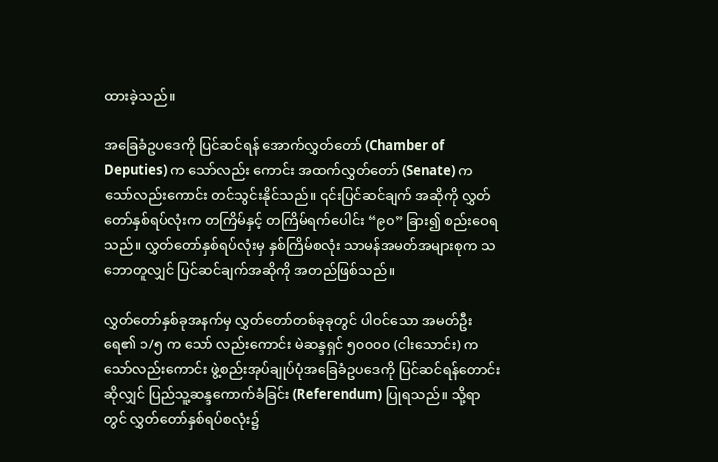ထားခဲ့သည်။

အခြေခံဥပဒေကို ပြင်ဆင်ရန် အောက်လွှတ်တော် (Chamber of Deputies) က သော်လည်း ကောင်း အထက်လွှတ်တော် (Senate) က သော်လည်းကောင်း တင်သွင်းနိုင်သည်။ ၎င်းပြင်ဆင်ချက် အဆိုကို လွှတ်တော်နှစ်ရပ်လုံးက တကြိမ်နှင့် တကြိမ်ရက်ပေါင်း “၉၀” ခြား၍ စည်းဝေရသည်။ လွှတ်တော်နှစ်ရပ်လုံးမှ နှစ်ကြိမ်စလုံး သာမန်အမတ်အများစုက သဘောတူလျှင် ပြင်ဆင်ချက်အဆိုကို အတည်ဖြစ်သည်။

လွှတ်တော်နှစ်ခုအနက်မှ လွှတ်တော်တစ်ခုခုတွင် ပါဝင်သော အမတ်ဦးရေ၏ ၁/၅ က သော် လည်းကောင်း မဲဆန္ဒရှင် ၅၀၀၀၀ (ငါးသောင်း) က သော်လည်းကောင်း ဖွဲ့စည်းအုပ်ချုပ်ပုံအခြေခံဥပဒေကို ပြင်ဆင်ရန်တောင်းဆိုလျှင် ပြည်သူ့ဆန္ဒကောက်ခံခြင်း (Referendum) ပြုရသည်။ သို့ရာတွင် လွှတ်တော်နှစ်ရပ်စလုံး၌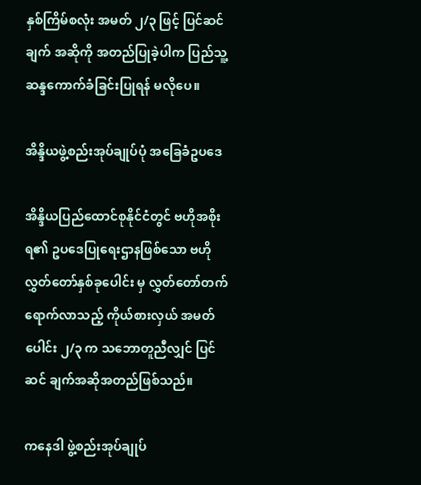နှစ်ကြိမ်စလုံး အမတ် ၂/၃ ဖြင့် ပြင်ဆင်ချက် အဆိုကို အတည်ပြုခဲ့ပါက ပြည်သူ့ဆန္ဒကောက်ခံခြင်းပြုရန် မလိုပေ။

အိန္ဒိယဖွဲ့စည်းအုပ်ချုပ်ပုံ အခြေခံဥပဒေ

အိန္ဒိယပြည်ထောင်စုနိုင်ငံတွင် ဗဟိုအစိုးရ၏ ဥပဒေပြုရေးဌာနဖြစ်သော ဗဟိုလွှတ်တော်နှစ်ခုပေါင်း မှ လွှတ်တော်တက်ရောက်လာသည့် ကိုယ်စားလှယ် အမတ်ပေါင်း ၂/၃ က သဘောတူညီလျှင် ပြင်ဆင် ချက်အဆိုအတည်ဖြစ်သည်။

ကနေဒါ ဖွဲ့စည်းအုပ်ချုပ်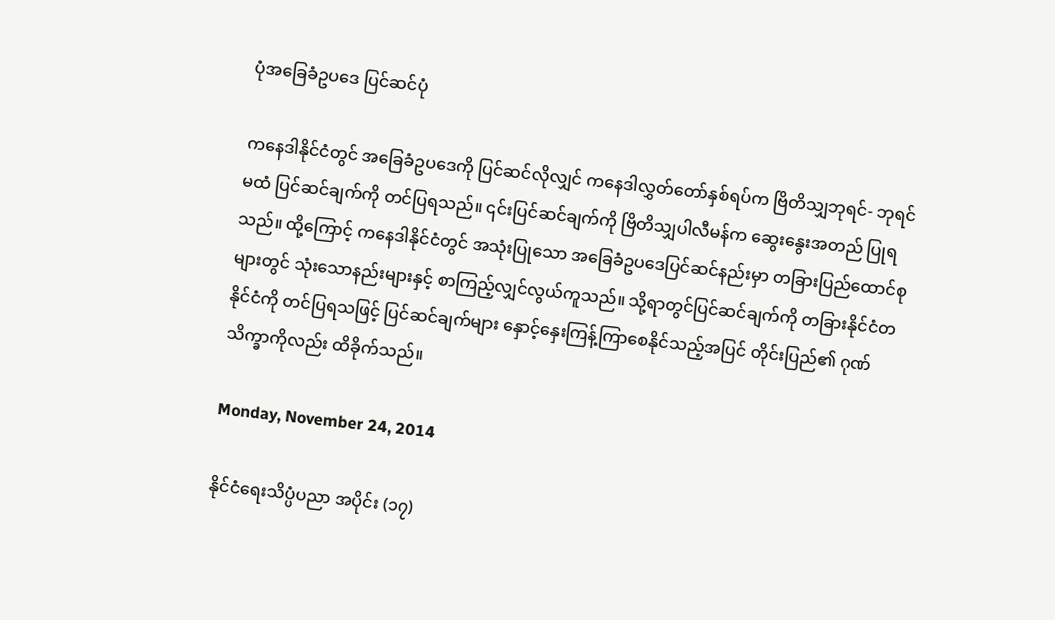ပုံအခြေခံဥပဒေ ပြင်ဆင်ပုံ

ကနေဒါနိုင်ငံတွင် အခြေခံဥပဒေကို ပြင်ဆင်လိုလျှင် ကနေဒါလွှတ်တော်နှစ်ရပ်က ဗြိတိသျှဘုရင်- ဘုရင်မထံ ပြင်ဆင်ချက်ကို တင်ပြရသည်။ ၎င်းပြင်ဆင်ချက်ကို ဗြိတိသျှပါလီမန်က ဆွေးနွေးအတည် ပြုရသည်။ ထို့ကြောင့် ကနေဒါနိုင်ငံတွင် အသုံးပြုသော အခြေခံဥပဒေပြင်ဆင်နည်းမှာ တခြားပြည်ထောင်စု များတွင် သုံးသောနည်းများနှင့် စာကြည့်လျှင်လွယ်ကူသည်။ သို့ရာတွင်ပြင်ဆင်ချက်ကို တခြားနိုင်ငံတနိုင်ငံကို တင်ပြရသဖြင့် ပြင်ဆင်ချက်များ နှောင့်နှေးကြန့်ကြာစေနိုင်သည့်အပြင် တိုင်းပြည်၏ ဂုဏ်သိက္ခာကိုလည်း ထိခိုက်သည်။

Monday, November 24, 2014

နိုင်ငံရေးသိပ္ပံပညာ အပိုင်း (၁၇)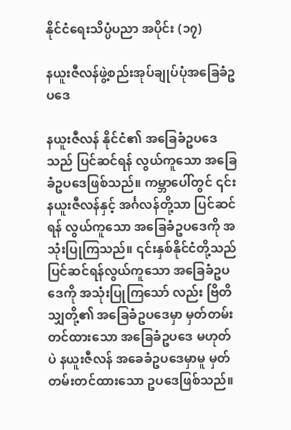နိုင်ငံရေးသိပ္ပံပညာ အပိုင်း (၁၇)

နယူးဇီလန်ဖွဲ့စည်းအုပ်ချုပ်ပုံအခြေခံဥပဒေ

နယူးဇီလန် နိုင်ငံ၏ အခြေခံဥပဒေသည် ပြင်ဆင်ရန် လွယ်ကူသော အခြေခံဥပဒေဖြစ်သည်။ ကမ္ဘာပေါ်တွင် ၎င်း နယူးဇီလန်နှင့် အင်္ဂလန်တို့သာ ပြင်ဆင်ရန် လွယ်ကူသော အခြေခံဥပဒေကို အသုံးပြုကြသည်။ ၎င်းနှစ်နိုင်ငံတို့သည် ပြင်ဆင်ရန်လွယ်ကူသော အခြေခံဥပဒေကို အသုံးပြုကြသော် လည်း ဗြိတိသျှတို့၏ အခြေခံဥပဒေမှာ မှတ်တမ်းတင်ထားသော အခြေခံဥပဒေ မဟုတ်ပဲ နယူးဇီလန် အခေခံဥပဒေမှာမူ မှတ်တမ်းတင်ထားသော ဥပဒေဖြစ်သည်။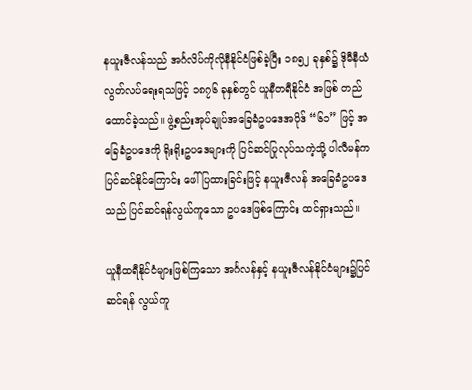နယူးဇီလန်သည် အင်္ဂလိပ်ကိုလိုနီနိုင်ငံဖြစ်ခဲ့ပြီး ၁၈၅၂ ခုနှစ်၌ ဒိုမီနီယံလွတ်လပ်ရေးရသဖြင့် ၁၈၇၆ ခုနှစ်တွင် ယူနီတရီနိုင်ငံ အဖြစ် တည်ထောင်ခဲ့သည်။ ဖွဲ့စည်းအုပ်ချုပ်အခြေခံဥပဒေအပိုဒ် “၆၁” ဖြင့် အခြေခံဥပဒေကို ရိုးရိုးဥပဒေများကို ပြင်ဆင်ပြုလုပ်သကဲ့သို့ ပါလီမန်က ပြင်ဆင်နိုင်ကြောင်း ဖေါ်ပြထားခြင်းဖြင့် နယူးဇီလန် အခြေခံဥပဒေသည် ပြင်ဆင်ရန်လွယ်ကူသော ဥပဒေဖြစ်ကြောင်း ထင်ရှားသည်။

ယူနီထရီနိုင်ငံများဖြစ်ကြသော အင်္ဂလန်နှင့် နယူးဇီလန်နိုင်ငံများ၌ပြင်ဆင်ရန် လွယ်ကူ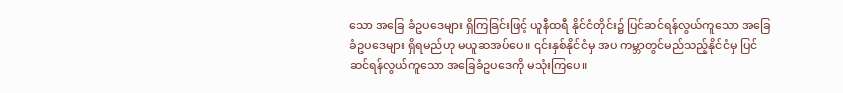သော အခြေ ခံဥပဒေများ ရှိကြခြင်းဖြင့် ယူနီထရီ နိုင်ငံတိုင်း၌ ပြင်ဆင်ရန်လွယ်ကူသော အခြေခံဥပဒေများ ရှိရမည်ဟု မယူဆအပ်ပေ။ ၎င်းနှစ်နိုင်ငံမှ အပ ကမ္ဘာတွင်မည်သည့်နိုင်ငံမှ ပြင်ဆင်ရန်လွယ်ကူသော အခြေခံဥပဒေကို မသုံးကြပေ။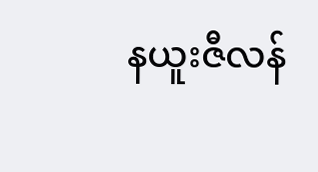နယူးဇီလန်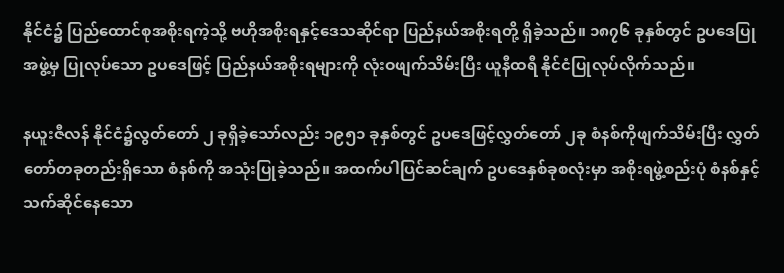နိုင်ငံ၌ ပြည်ထောင်စုအစိုးရကဲ့သို့ ဗဟိုအစိုးရနှင့်ဒေသဆိုင်ရာ ပြည်နယ်အစိုးရတို့ ရှိခဲ့သည်။ ၁၈၇၆ ခုနှစ်တွင် ဥပဒေပြုအဖွဲ့မှ ပြုလုပ်သော ဥပဒေဖြင့် ပြည်နယ်အစိုးရများကို လုံးဝဖျက်သိမ်းပြီး ယူနီထရီ နိုင်ငံပြုလုပ်လိုက်သည်။

နယူးဇီလန် နိုင်ငံ၌လွတ်တော် ၂ ခုရှိခဲ့သော်လည်း ၁၉၅၁ ခုနှစ်တွင် ဥပဒေဖြင့်လွှတ်တော် ၂ခု စံနစ်ကိုဖျက်သိမ်းပြီး လွှတ်တော်တခုတည်းရှိသော စံနစ်ကို အသုံးပြုခဲ့သည်။ အထက်ပါပြင်ဆင်ချက် ဥပဒေနှစ်ခုစလုံးမှာ အစိုးရဖွဲ့စည်းပုံ စံနစ်နှင့် သက်ဆိုင်နေသော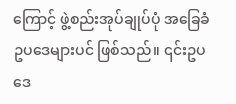ကြောင့် ဖွဲ့စည်းအုပ်ချုပ်ပုံ အခြေခံဥပဒေများပင် ဖြစ်သည်။ ၎င်းဥပဒေ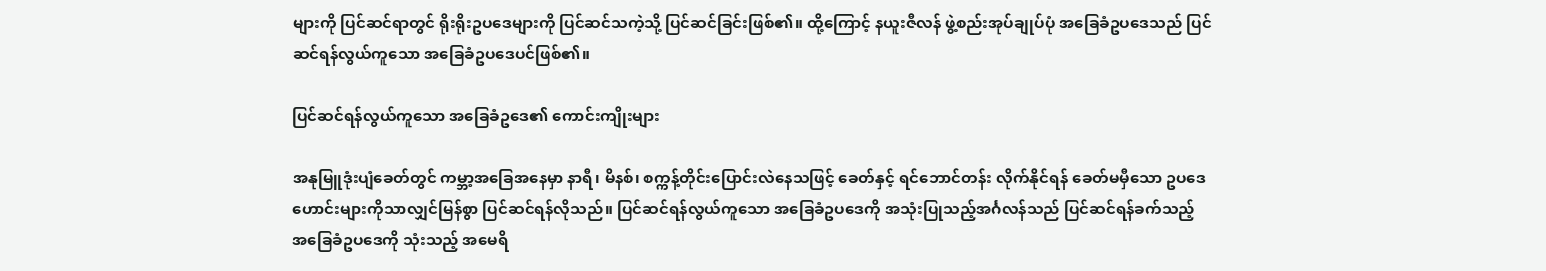များကို ပြင်ဆင်ရာတွင် ရိုးရိုးဥပဒေများကို ပြင်ဆင်သကဲ့သို့ ပြင်ဆင်ခြင်းဖြစ်၏။ ထို့ကြောင့် နယူးဇီလန် ဖွဲ့စည်းအုပ်ချုပ်ပုံ အခြေခံဥပဒေသည် ပြင်ဆင်ရန်လွယ်ကူသော အခြေခံဥပဒေပင်ဖြစ်၏။

ပြင်ဆင်ရန်လွယ်ကူသော အခြေခံဥဒေ၏ ကောင်းကျိုးများ

အနုမြူဒုံးပျံခေတ်တွင် ကမ္ဘာ့အခြေအနေမှာ နာရီ၊ မိနစ်၊ စက္ကန့်တိုင်းပြောင်းလဲနေသဖြင့် ခေတ်နှင့် ရင်ဘောင်တန်း လိုက်နိုင်ရန် ခေတ်မမှီသော ဥပဒေဟောင်းများကိုသာလျှင်မြန်စွာ ပြင်ဆင်ရန်လိုသည်။ ပြင်ဆင်ရန်လွယ်ကူသော အခြေခံဥပဒေကို အသုံးပြုသည့်အင်္ဂလန်သည် ပြင်ဆင်ရန်ခက်သည့် အခြေခံဥပဒေကို သုံးသည့် အမေရိ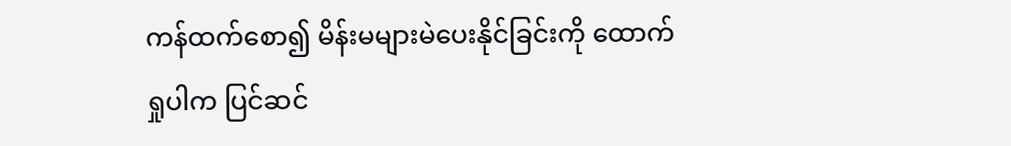ကန်ထက်စော၍ မိန်းမများမဲပေးနိုင်ခြင်းကို ထောက်ရှုပါက ပြင်ဆင်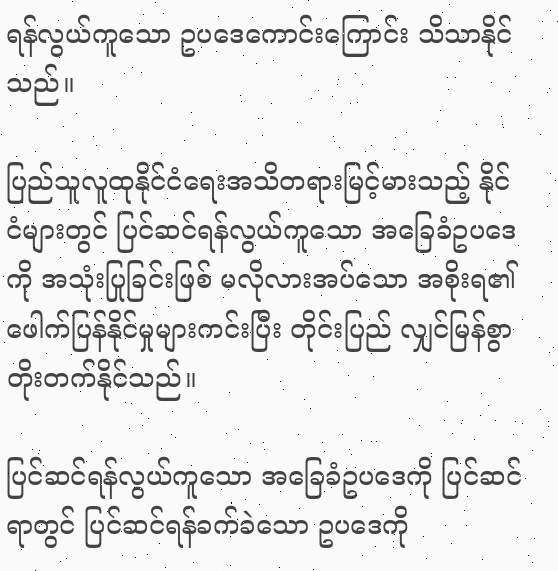ရန်လွယ်ကူသော ဥပဒေကောင်းကြောင်း သိသာနိုင်သည်။

ပြည်သူလူထုနိုင်ငံရေးအသိတရားမြင့်မားသည့် နိုင်ငံများတွင် ပြင်ဆင်ရန်လွယ်ကူသော အခြေခံဥပဒေကို အသုံးပြုခြင်းဖြစ် မလိုလားအပ်သော အစိုးရ၏ ဖေါက်ပြန်နိုင်မှုများကင်းပြီး တိုင်းပြည် လျှင်မြန်စွာ တိုးတက်နိုင်သည်။

ပြင်ဆင်ရန်လွယ်ကူသော အခြေခံဥပဒေကို ပြင်ဆင်ရာတွင် ပြင်ဆင်ရန်ခက်ခဲသော ဥပဒေကို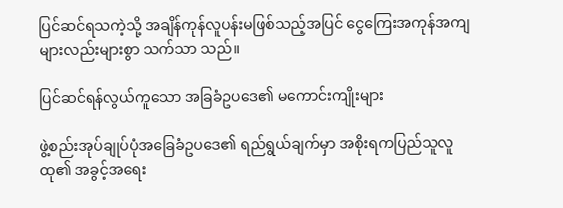ပြင်ဆင်ရသကဲ့သို့ အချိန်ကုန်လူပန်းမဖြစ်သည့်အပြင် ငွေကြေးအကုန်အကျများလည်းများစွာ သက်သာ သည်။

ပြင်ဆင်ရန်လွယ်ကူသော အခြခံဥပဒေ၏ မကောင်းကျိုးများ

ဖွဲ့စည်းအုပ်ချုပ်ပုံအခြေခံဥပဒေ၏ ရည်ရွယ်ချက်မှာ အစိုးရကပြည်သူလူထု၏ အခွင့်အရေး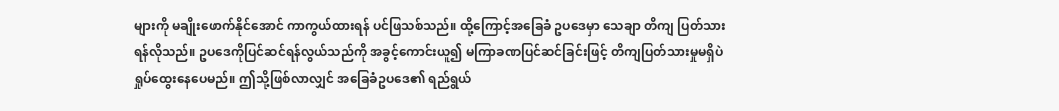များကို မချိုးဖောက်နိုင်အောင် ကာကွယ်ထားရန် ပင်ဖြသစ်သည်။ ထို့ကြောင့်အခြေခံ ဥပဒေမှာ သေချာ တိကျ ပြတ်သားရန်လိုသည်။ ဥပဒေကိုပြင်ဆင်ရန်လွယ်သည်ကို အခွင့်ကောင်းယူ၍ မကြာခဏပြင်ဆင်ခြင်းဖြင့် တိကျပြတ်သားမှုမရှိပဲ ရှုပ်ထွေးနေပေမည်။ ဤသို့ဖြစ်လာလျှင် အခြေခံဥပဒေ၏ ရည်ရွယ်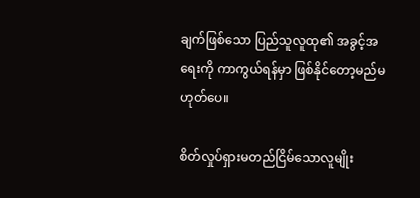ချက်ဖြစ်သော ပြည်သူလူထု၏ အခွင့်အရေးကို ကာကွယ်ရန်မှာ ဖြစ်နိုင်တော့မည်မဟုတ်ပေ။

စိတ်လှုပ်ရှားမတည်ငြိမ်သောလူမျိုး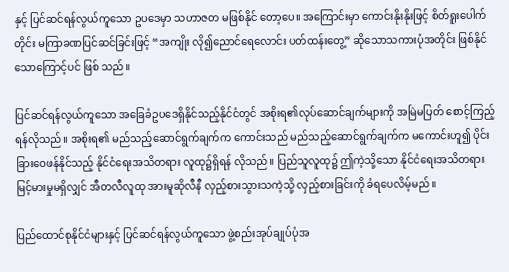နှင့် ပြင်ဆင်ရန်လွယ်ကူသော ဥပဒေမှာ သဟာဇတ မဖြစ်နိုင် တော့ပေ။ အကြောင်းမှာ ကောင်းနိုးနိုးဖြင့် စိတ်ရူးပေါက်တိုင်း မကြာခဏပြင်ဆင်ခြင်းဖြင့် “အကျိုး လို၍ညောင်ရေလောင်း ပတ်ထန်းတွေ့” ဆိုသောသကားပုံအတိုင်း ဖြစ်နိုင်သောကြောင့်ပင် ဖြစ် သည်။

ပြင်ဆင်ရန်လွယ်ကူသော အခြေခံဥပဒေရှိနိုင်သည့်နိုင်ငံတွင် အစိုးရ၏လုပ်ဆောင်ချက်များကို အမြဲမပြတ် စောင့်ကြည့်ရန်လိုသည်။ အစိုးရ၏ မည်သည့်ဆောင်ရွက်ချက်က ကောင်းသည် မည်သည့်ဆောင်ရွက်ချက်က မကောင်းဟူ၍ ပိုင်းခြားဝေဖန်နိုင်သည့် နိုင်ငံရေးအသိတရား လူထု၌ရှိရန် လိုသည်။ ပြည်သူလူထု၌ ဤကဲ့သို့သော နိုင်ငံရေးအသိတရား မြင့်မားမှုမရှိလျှင် အီတလီလူထု အားမူဆိုလီနီ လှည့်စားသွားသကဲ့သို့ လှည့်စားခြင်းကို ခံရပေလိမ့်မည်။

ပြည်ထောင်စုနိုင်ငံများနှင့် ပြင်ဆင်ရန်လွယ်ကူသော ဖွဲ့စည်းအုပ်ချုပ်ပုံအ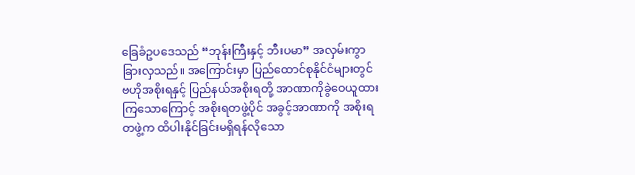ခြေခံဥပဒေသည် “ဘုန်းကြီးနှင့် ဘီးပမာ” အလှမ်းကွာခြားလှသည်။ အကြောင်းမှာ ပြည်ထောင်စုနိုင်ငံများတွင် ဗဟိုအစိုးရနှင့် ပြည်နယ်အစိုးရတို့ အာဏာကိုခွဲဝေယူထားကြသောကြောင့် အစိုးရတဖွဲ့ပိုင် အခွင့်အာဏာကို အစိုးရတဖွဲ့က ထိပါးနိုင်ခြင်းမရှိရန်လိုသော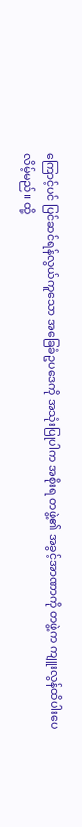ကြောင့်ပင် ပြင်ဆင်ရန်လွယ်ကူသော အခြေခံဥပဒေကို အသုံးပြုပါက အစိုးရ တဖွဲ့၏ အခွင့်အာဏာကို တဖွဲ့က ကျူးလွန်ထိပါးပေလိမ့်မည်။ ထို့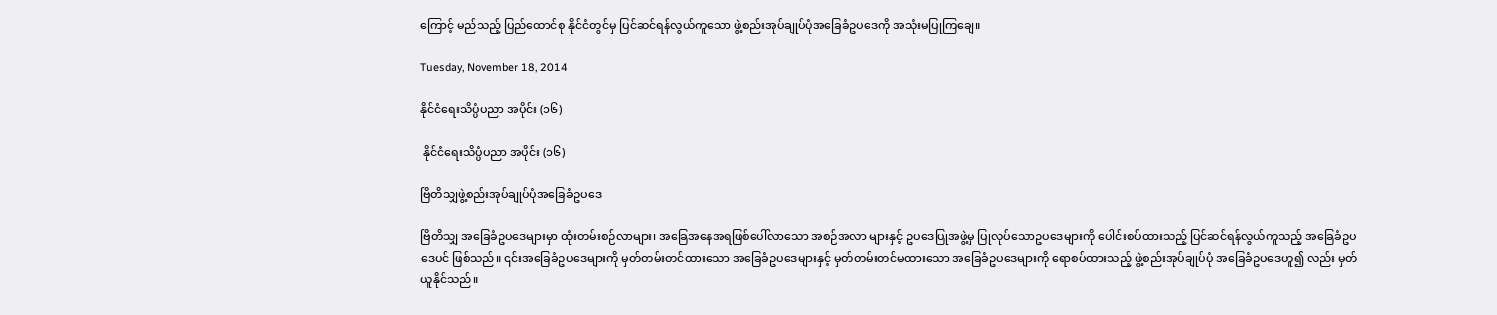ကြောင့် မည်သည့် ပြည်ထောင်စု နိုင်ငံတွင်မှ ပြင်ဆင်ရန်လွယ်ကူသော ဖွဲ့စည်းအုပ်ချုပ်ပုံအခြေခံဥပဒေကို အသုံးမပြုကြချေ။

Tuesday, November 18, 2014

နိုင်ငံရေးသိပ္ပံပညာ အပိုင်း (၁၆)

 နိုင်ငံရေးသိပ္ပံပညာ အပိုင်း (၁၆)

ဗြိတိသျှဖွဲ့စည်းအုပ်ချုပ်ပုံအခြေခံဥပဒေ

ဗြိတိသျှ အခြေခံဥပဒေများမှာ ထုံးတမ်းစဉ်လာများ၊ အခြေအနေအရဖြစ်ပေါ်လာသော အစဉ်အလာ များနှင့် ဥပဒေပြုအဖွဲ့မှ ပြုလုပ်သောဥပဒေများကို ပေါင်းစပ်ထားသည့် ပြင်ဆင်ရန်လွယ်ကူသည့် အခြေခံဥပဒေပင် ဖြစ်သည်။ ၎င်းအခြေခံဥပဒေများကို မှတ်တမ်းတင်ထားသော အခြေခံဥပဒေများနှင့် မှတ်တမ်းတင်မထားသော အခြေခံဥပဒေများကို ရောစပ်ထားသည့် ဖွဲ့စည်းအုပ်ချုပ်ပုံ အခြေခံဥပဒေဟူ၍ လည်း မှတ်ယူနိုင်သည်။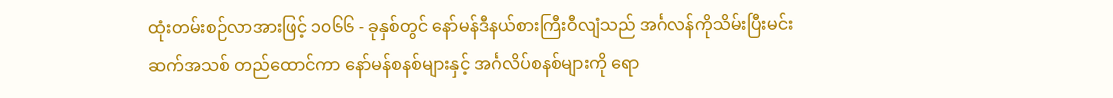ထုံးတမ်းစဉ်လာအားဖြင့် ၁၀၆၆ - ခုနှစ်တွင် နော်မန်ဒီနယ်စားကြီးဝီလျံသည် အင်္ဂလန်ကိုသိမ်းပြီးမင်း ဆက်အသစ် တည်ထောင်ကာ နော်မန်စနစ်များနှင့် အင်္ဂလိပ်စနစ်များကို ရော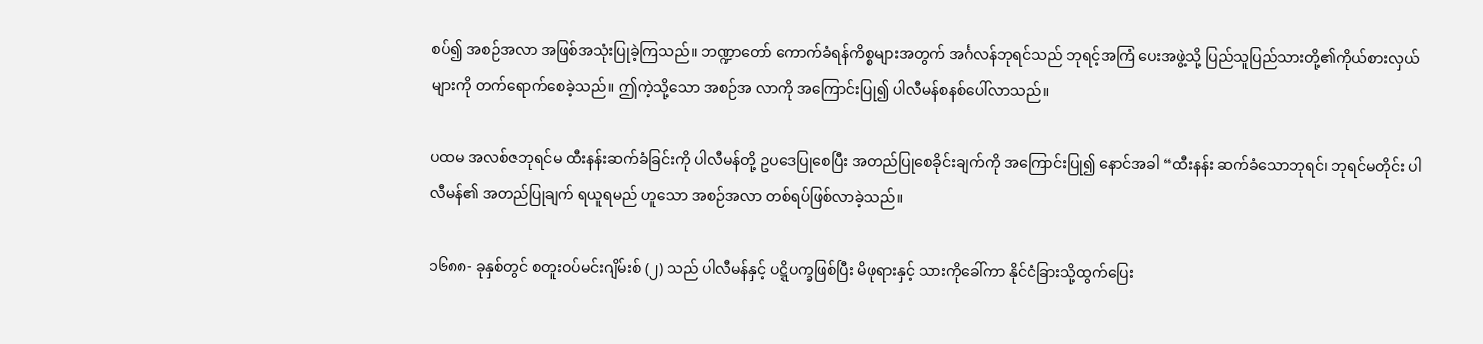စပ်၍ အစဉ်အလာ အဖြစ်အသုံးပြုခဲ့ကြသည်။ ဘဏ္ဍာတော် ကောက်ခံရန်ကိစ္စများအတွက် အင်္ဂလန်ဘုရင်သည် ဘုရင့်အကြံ ပေးအဖွဲ့သို့ ပြည်သူပြည်သားတို့၏ကိုယ်စားလှယ်များကို တက်ရောက်စေခဲ့သည်။ ဤကဲ့သို့သော အစဉ်အ လာကို အကြောင်းပြု၍ ပါလီမန်စနစ်ပေါ်လာသည်။

ပထမ အလစ်ဇဘုရင်မ ထီးနန်းဆက်ခံခြင်းကို ပါလီမန်တို့ ဥပဒေပြုစေပြီး အတည်ပြုစေခိုင်းချက်ကို အကြောင်းပြု၍ နောင်အခါ “ထီးနန်း ဆက်ခံသောဘုရင်၊ ဘုရင်မတိုင်း ပါလီမန်၏ အတည်ပြုချက် ရယူရမည် ဟူသော အစဉ်အလာ တစ်ရပ်ဖြစ်လာခဲ့သည်။

၁၆၈၈- ခုနှစ်တွင် စတူးဝပ်မင်းဂျိမ်းစ် (၂) သည် ပါလီမန်နှင့် ပဋ္ဋိပက္ခဖြစ်ပြီး မိဖုရားနှင့် သားကိုခေါ်ကာ နိုင်ငံခြားသို့ထွက်ပြေး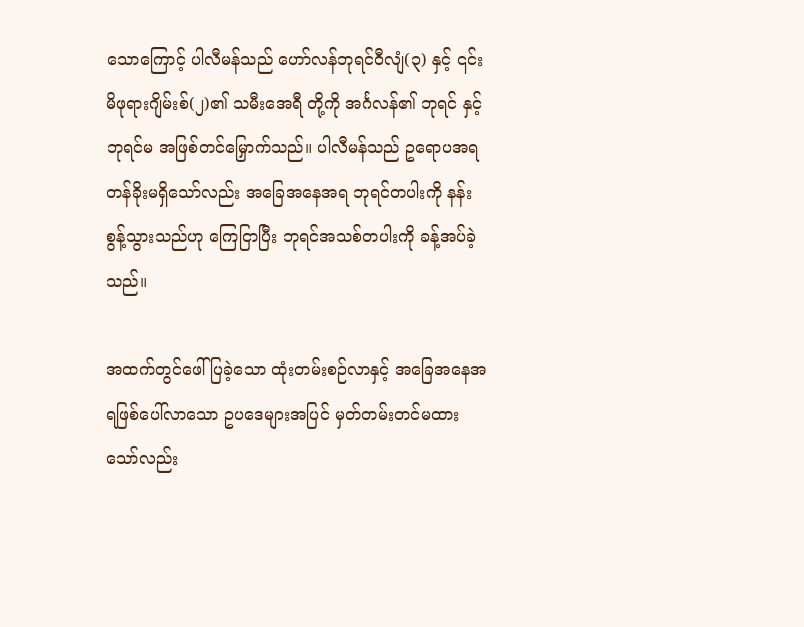သောကြောင့် ပါလီမန်သည် ဟော်လန်ဘုရင်ဝီလျံ(၃) နှင့် ၎င်း မိဖုရားဂျိမ်းစ်(၂)၏ သမီးအေရီ တို့ကို အင်္ဂလန်၏ ဘုရင် နှင့်ဘုရင်မ အဖြစ်တင်မြှောက်သည်။ ပါလီမန်သည် ဥရောပအရ တန်ခိုးမရှိသော်လည်း အခြေအနေအရ ဘုရင်တပါးကို နန်းစွန့်သွားသည်ဟု ကြေငြာပြီး ဘုရင်အသစ်တပါးကို ခန့်အပ်ခဲ့သည်။

အထက်တွင်ဖေါ်ပြခဲ့သော ထုံးတမ်းစဉ်လာနှင့် အခြေအနေအရဖြစ်ပေါ်လာသော ဥပဒေများအပြင် မှတ်တမ်းတင်မထားသော်လည်း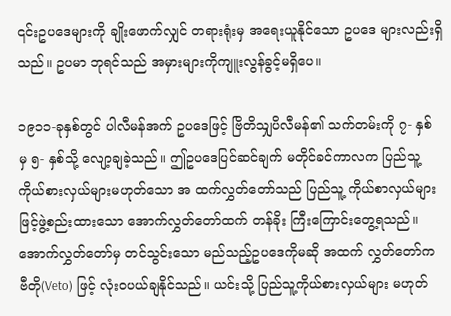၎င်းဥပဒေများကို ချိုးဖောက်လျှင် တရားရုံးမှ အရေးယူနိုင်သော ဥပဒေ များလည်းရှိသည်။ ဥပမာ ဘုရင်သည် အမှားများကိုကျူးလွန်ခွင့်မရှိပေ။

၁၉၁၁-ခုနှစ်တွင် ပါလီမန်အက် ဥပဒေဖြင့် ဗြိတိသျှပိလီမန်၏ သက်တမ်းကို ၇- နှစ် မှ ၅- နှစ်သို့ လျော့ချခဲ့သည်။ ဤဥပဒေပြင်ဆင်ချက် မတိုင်ခင်ကာလက ပြည်သူ့ကိုယ်စားလှယ်များမဟုတ်သော အ ထက်လွှတ်တော်သည် ပြည်သူ့ ကိုယ်စာလှယ်များဖြင့်ဖွဲ့စည်းထားသော အောက်လွှတ်တော်ထက် တန်ခိုး ကြီးကြောင်းတွေ့ရသည်။ အောက်လွှတ်တော်မှ တင်သွင်းသော မည်သည့်ဥပဒေကိုမဆို အထက် လွှတ်တော်က ဗီတို(Veto) ဖြင့် လုံးဝပယ်ချနိုင်သည်။ ယင်းသို့ ပြည်သူ့ကိုယ်စားလှယ်များ မဟုတ်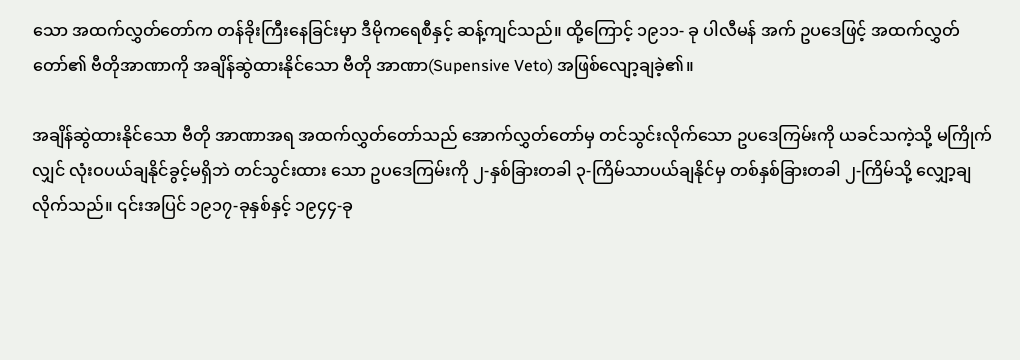သော အထက်လွှတ်တော်က တန်ခိုးကြီးနေခြင်းမှာ ဒီမိုကရေစီနှင့် ဆန့်ကျင်သည်။ ထို့ကြောင့် ၁၉၁၁- ခု ပါလီမန် အက် ဥပဒေဖြင့် အထက်လွှတ်တော်၏ ဗီတိုအာဏာကို အချိန်ဆွဲထားနိုင်သော ဗီတို အာဏာ(Supensive Veto) အဖြစ်လျော့ချခဲ့၏။

အချိန်ဆွဲထားနိုင်သော ဗီတို အာဏာအရ အထက်လွှတ်တော်သည် အောက်လွှတ်တော်မှ တင်သွင်းလိုက်သော ဥပဒေကြမ်းကို ယခင်သကဲ့သို့ မကြိုက်လျှင် လုံးဝပယ်ချနိုင်ခွင့်မရှိဘဲ တင်သွင်းထား သော ဥပဒေကြမ်းကို ၂-နှစ်ခြားတခါ ၃-ကြိမ်သာပယ်ချနိုင်မှ တစ်နှစ်ခြားတခါ ၂-ကြိမ်သို့ လျှော့ချလိုက်သည်။ ၎င်းအပြင် ၁၉၁၇-ခုနှစ်နှင့် ၁၉၄၄-ခု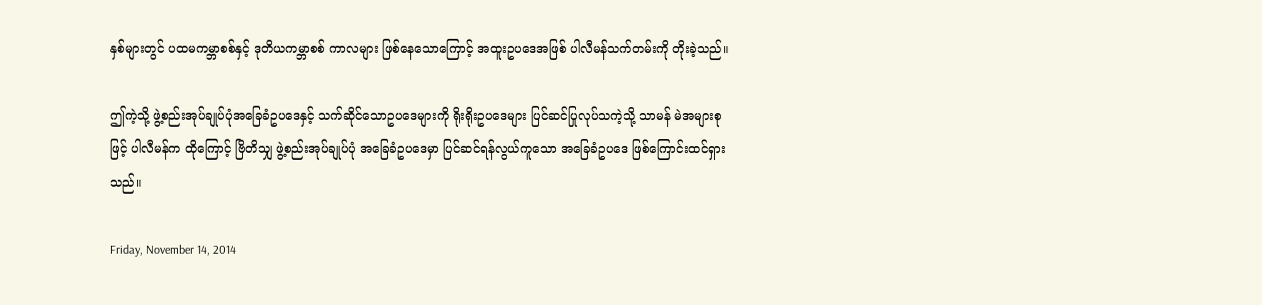နှစ်များတွင် ပထမကမ္ဘာစစ်နှင့် ဒုတိယကမ္ဘာစစ် ကာလများ ဖြစ်နေသောကြောင့် အထူးဥပဒေအဖြစ် ပါလီမန်သက်တမ်းကို တိုးခဲ့သည်။

ဤကဲ့သို့ ဖွဲ့စည်းအုပ်ချုပ်ပုံအခြေခံဥပဒေနှင့် သက်ဆိုင်သောဥပဒေများကို ရိုးရိုးဥပဒေများ ပြင်ဆင်ပြုလုပ်သကဲ့သို့ သာမန် မဲအများစုဖြင့် ပါလီမန်က ထိုကြောင့် ဗြိတိသျှ ဖွဲ့စည်းအုပ်ချုပ်ပုံ အခြေခံဥပဒေမှာ ပြင်ဆင်ရန်လွယ်ကူသော အခြေခံဥပဒေ ဖြစ်ကြောင်းထင်ရှားသည်။

Friday, November 14, 2014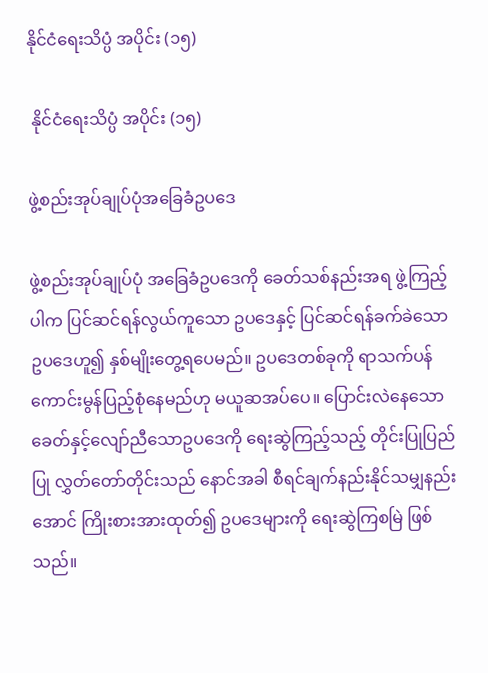နိုင်ငံရေးသိပ္ပံ အပိုင်း (၁၅)

 နိုင်ငံရေးသိပ္ပံ အပိုင်း (၁၅)

ဖွဲ့စည်းအုပ်ချုပ်ပုံအခြေခံဥပဒေ

ဖွဲ့စည်းအုပ်ချုပ်ပုံ အခြေခံဥပဒေကို ခေတ်သစ်နည်းအရ ဖွဲ့ကြည့်ပါက ပြင်ဆင်ရန်လွယ်ကူသော ဥပဒေနှင့် ပြင်ဆင်ရန်ခက်ခဲသော ဥပဒေဟူ၍ နှစ်မျိုးတွေ့ရပေမည်။ ဥပဒေတစ်ခုကို ရာသက်ပန် ကောင်းမွန်ပြည့်စုံနေမည်ဟု မယူဆအပ်ပေ။ ပြောင်းလဲနေသော ခေတ်နှင့်လျော်ညီသောဥပဒေကို ရေးဆွဲကြည့်သည့် တိုင်းပြုပြည်ပြု လွှတ်တော်တိုင်းသည် နောင်အခါ စီရင်ချက်နည်းနိုင်သမျှနည်းအောင် ကြိုးစားအားထုတ်၍ ဥပဒေများကို ရေးဆွဲကြစမြဲ ဖြစ်သည်။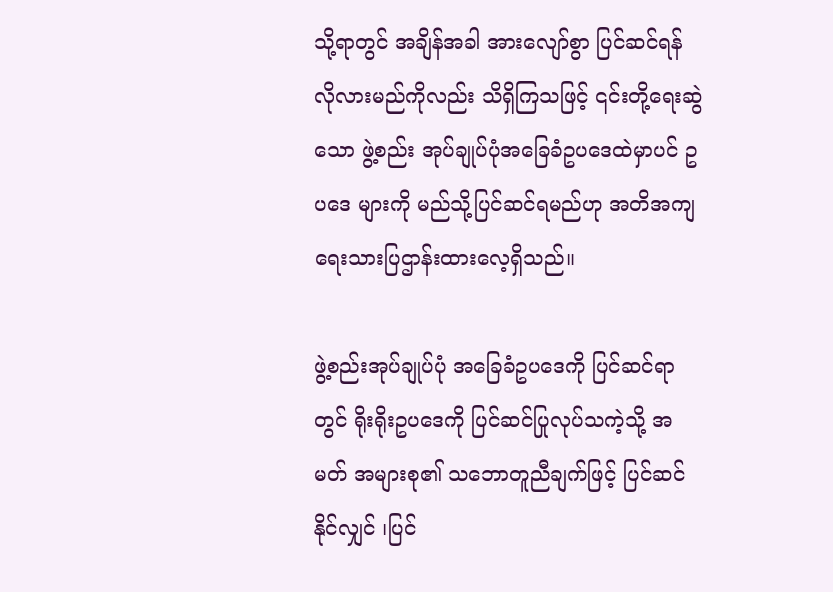သို့ရာတွင် အချိန်အခါ အားလျော်စွာ ပြင်ဆင်ရန် လိုလားမည်ကိုလည်း သိရှိကြသဖြင့် ၎င်းတို့ရေးဆွဲသော ဖွဲ့စည်း အုပ်ချုပ်ပုံအခြေခံဥပဒေထဲမှာပင် ဥပဒေ များကို မည်သို့ပြင်ဆင်ရမည်ဟု အတိအကျ ရေးသားပြဌာန်းထားလေ့ရှိသည်။

ဖွဲ့စည်းအုပ်ချုပ်ပုံ အခြေခံဥပဒေကို ပြင်ဆင်ရာတွင် ရိုးရိုးဥပဒေကို ပြင်ဆင်ပြုလုပ်သကဲ့သို့ အမတ် အများစု၏ သဘောတူညီချက်ဖြင့် ပြင်ဆင်နိုင်လျှင် ၊ပြင်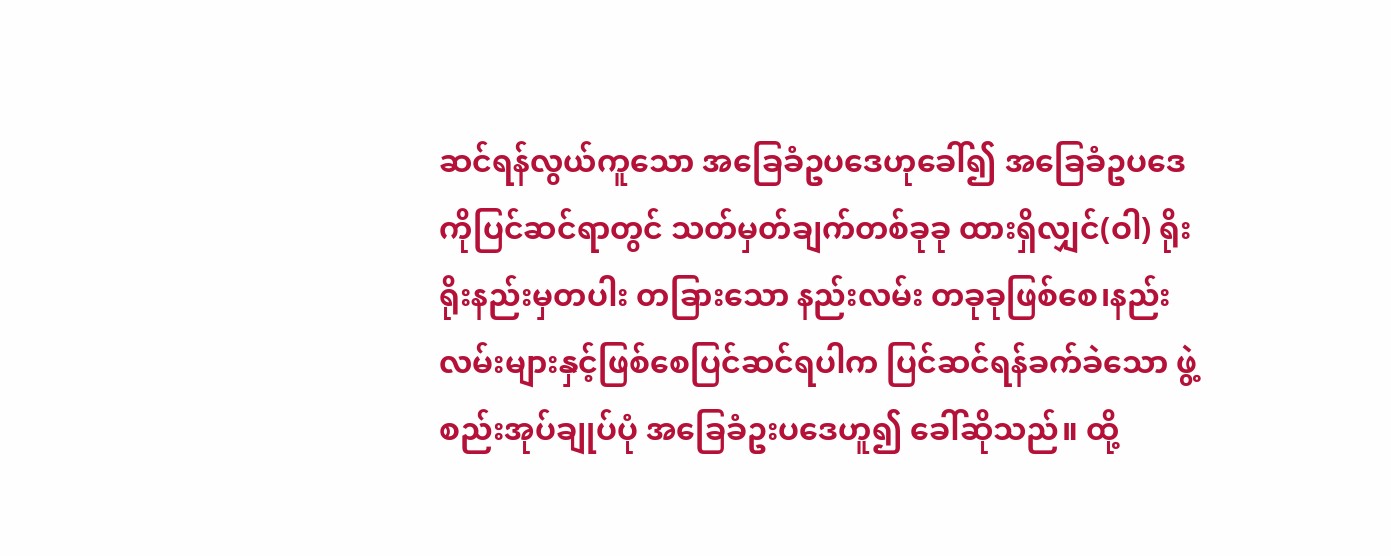ဆင်ရန်လွယ်ကူသော အခြေခံဥပဒေဟုခေါ်၍ အခြေခံဥပဒေကိုပြင်ဆင်ရာတွင် သတ်မှတ်ချက်တစ်ခုခု ထားရှိလျှင်(ဝါ) ရိုးရိုးနည်းမှတပါး တခြားသော နည်းလမ်း တခုခုဖြစ်စေ၊နည်းလမ်းများနှင့်ဖြစ်စေပြင်ဆင်ရပါက ပြင်ဆင်ရန်ခက်ခဲသော ဖွဲ့စည်းအုပ်ချုပ်ပုံ အခြေခံဥးပဒေဟူ၍ ခေါ်ဆိုသည်။ ထို့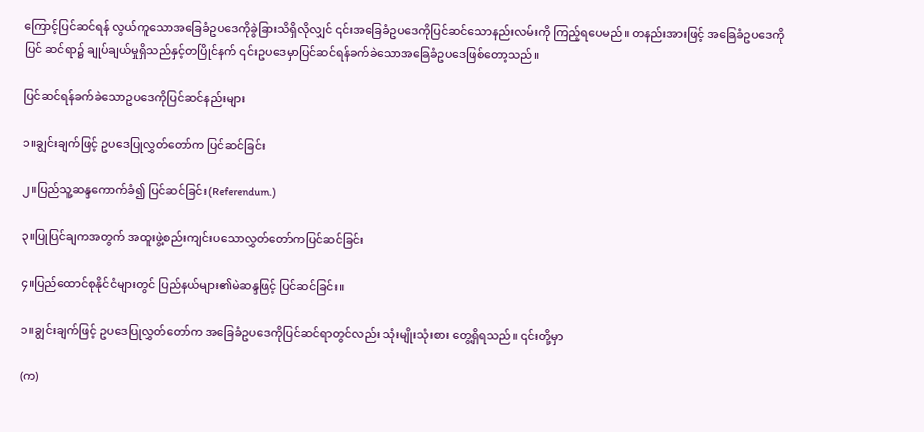ကြောင့်ပြင်ဆင်ရန် လွယ်ကူသောအခြေခံဥပဒေကိုခွဲခြားသိရှိလိုလျှင် ၎င်းအခြေခံဥပဒေကိုပြင်ဆင်သောနည်းလမ်းကို ကြည့်ရပေမည်။ တနည်းအားဖြင့် အခြေခံဥပဒေကို ပြင် ဆင်ရာ၌ ချုပ်ချယ်မှုရှိသည်နှင့်တပြိုင်နက် ၎င်းဥပဒေမှာပြင်ဆင်ရန်ခက်ခဲသောအခြေခံဥပဒေဖြစ်တော့သည်။

ပြင်ဆင်ရန်ခက်ခဲသောဥပဒေကိုပြင်ဆင်နည်းများ

၁။ချွင်းချက်ဖြင့် ဥပဒေပြုလွှတ်တော်က ပြင်ဆင်ခြင်း

၂။ပြည်သူ့ဆန္ဒကောက်ခံ၍ ပြင်ဆင်ခြင်း(Referendum.)

၃။ပြုပြင်ချကအတွက် အထူးဖွဲ့စည်းကျင်းပသောလွှတ်တော်ကပြင်ဆင်ခြင်း

၄။ပြည်ထောင်စုနိုင်ငံများတွင် ပြည်နယ်များ၏မဲဆန္ဒဖြင့် ပြင်ဆင်ခြင်း။

၁။ချွင်းချက်ဖြင့် ဥပဒေပြုလွှတ်တော်က အခြေခံဥပဒေကိုပြင်ဆင်ရာတွင်လည်း သုံးမျိုးသုံးစား တွေ့ရှိရသည်။ ၎င်းတို့မှာ

(က)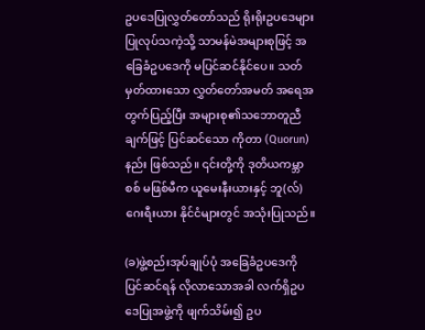ဥပဒေပြုလွှတ်တော်သည် ရိုးရိုးဥပဒေများ ပြုလုပ်သကဲ့သို့ သာမန်မဲအများစုဖြင့် အခြေခံဥပဒေကို မပြင်ဆင်နိုင်ပေ။ သတ်မှတ်ထားသော လွှတ်တော်အမတ် အရေအတွက်ပြည့်ပြီး အများစု၏သဘောတူညီချက်ဖြင့် ပြင်ဆင်သော ကိုတာ (Quorun) နည်း ဖြစ်သည်။ ၎င်းတို့ကို ဒုတိယကမ္ဘာစစ် မဖြစ်မီက ယူမေးနီးယားနှင့် ဘူ(လ်)ဂေးရီးယား နိုင်ငံများတွင် အသုံးပြုသည်။

(ခ)ဖွဲ့စည်းအုပ်ချုပ်ပုံ အခြေခံဥပဒေကို ပြင်ဆင်ရန် လိုလာသောအခါ လက်ရှိဥပဒေပြုအဖွဲ့ကို ဖျက်သိမ်း၍ ဥပ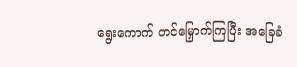ရွေးကောက် တင်မြှောက်ကြပြီး အခြေခံ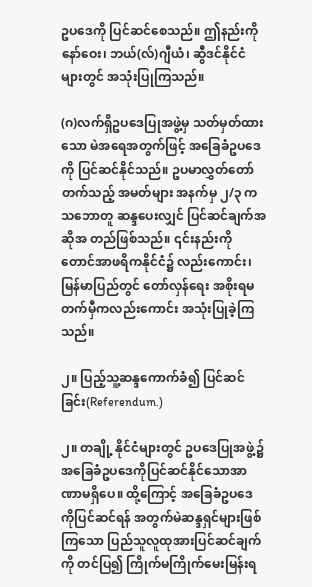ဥပဒေကို ပြင်ဆင်စေသည်။ ဤနည်းကို နော်ဝေး၊ ဘယ်(လ်)ဂျီယံ၊ ဆွီဒင်နိုင်ငံများတွင် အသုံးပြုကြသည်။

(ဂ)လက်ရှိဥပဒေပြုအဖွဲ့မှ သတ်မှတ်ထားသော မဲအရေအတွက်ဖြင့် အခြေခံဥပဒေကို ပြင်ဆင်နိုင်သည်။ ဥပမာလွှတ်တော်တက်သည့် အမတ်များ အနက်မှ ၂/၃ ကသဘောတူ ဆန္ဒပေးလျှင် ပြင်ဆင်ချက်အဆိုအ တည်ဖြစ်သည်။ ၎င်းနည်းကို တောင်အာဖရိကနိုင်ငံ၌ လည်းကောင်း၊ မြန်မာပြည်တွင် တော်လှန်ရေး အစိုးရမတက်မှီကလည်းကောင်း အသုံးပြုခဲ့ကြသည်။

၂။ ပြည့်သူ့ဆန္ဒကောက်ခံ၍ ပြင်ဆင်ခြင်း(Referendum.)

၂။ တချို့ နိုင်ငံများတွင် ဥပဒေပြုအဖွဲ့၌ အခြေခံဥပဒေကိုပြင်ဆင်နိုင်သောအာဏာမရှိပေ။ ထို့ကြောင့် အခြေခံဥပဒေ ကိုပြင်ဆင်ရန် အတွက်မဲဆန္ဒရှင်များဖြစ်ကြသော ပြည်သူလူထုအားပြင်ဆင်ချက်ကို တင်ပြ၍ ကြိုက်မကြိုက်မေးမြန်းရ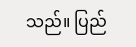သည်။ ပြည်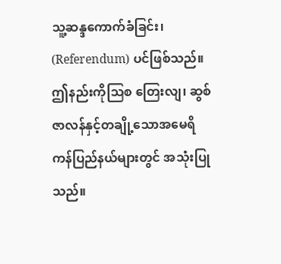သူ့ဆန္ဒကောက်ခံခြင်း၊ (Referendum) ပင်ဖြစ်သည်။ ဤနည်းကိုသြစ တြေးလျ၊ ဆွစ်ဇာလန်နှင့်တချို့သောအမေရိကန်ပြည်နယ်များတွင် အသုံးပြုသည်။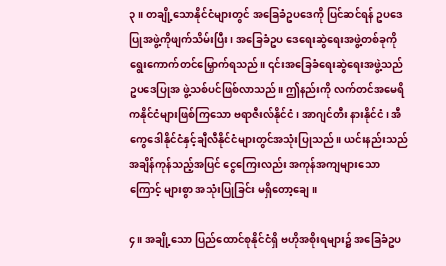၃။ တချို့သောနိုင်ငံများတွင် အခြေခံဥပဒေကို ပြင်ဆင်ရန် ဥပဒေပြုအဖွဲ့ကိုဖျက်သိမ်းပြီး၊ အခြေခံဥပ ဒေရေးဆွဲရေးအဖွဲ့တစ်ခုကို ရွေးကောက်တင်မြှောက်ရသည်။ ၎င်းအခြေခံရေးဆွဲရေးအဖွဲ့သည် ဥပဒေပြုအ ဖွဲ့သစ်ပင်ဖြစ်လာသည်။ ဤနည်းကို လက်တင်အမေရိကနိုင်ငံများဖြစ်ကြသော ဗရာဇီးလ်နိုင်ငံ၊ အာဂျင်တီး နားနိုင်ငံ၊ အီကွေဒေါနိုင်ငံနှင့်ချီလီနိုင်ငံများတွင်အသုံးပြုသည်။ ယင်းနည်းသည် အချိန်ကုန်သည့်အပြင် ငွေကြေးလည်း အကုန်အကျများသောကြောင့် များစွာ အသုံးပြုခြင်း မရှိတော့ချေ။

၄။ အချို့သော ပြည်ထောင်စုနိုင်ငံရှိ ဗဟိုအစိုးရများ၌ အခြေခံဥပ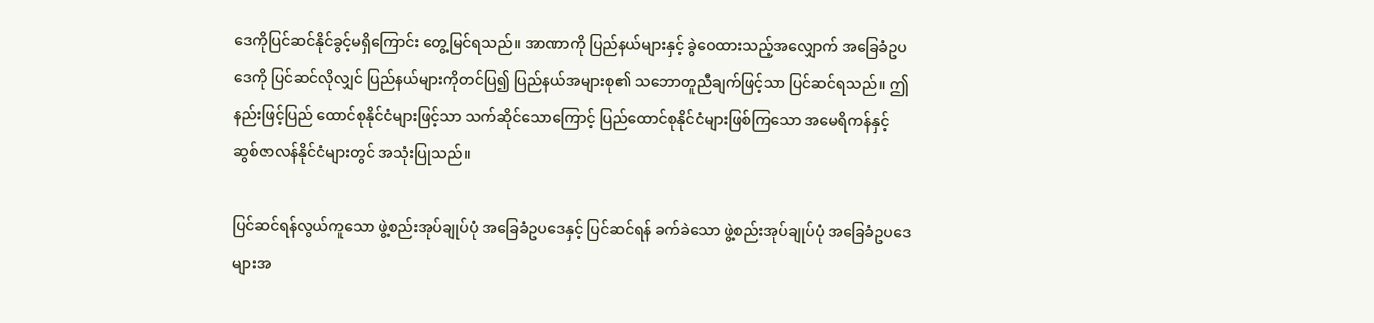ဒေကိုပြင်ဆင်နိုင်ခွင့်မရှိကြောင်း တွေ့မြင်ရသည်။ အာဏာကို ပြည်နယ်များနှင့် ခွဲဝေထားသည့်အလျှောက် အခြေခံဥပဒေကို ပြင်ဆင်လိုလျှင် ပြည်နယ်များကိုတင်ပြ၍ ပြည်နယ်အများစု၏ သဘောတူညီချက်ဖြင့်သာ ပြင်ဆင်ရသည်။ ဤနည်းဖြင့်ပြည် ထောင်စုနိုင်ငံများဖြင့်သာ သက်ဆိုင်သောကြောင့် ပြည်ထောင်စုနိုင်ငံများဖြစ်ကြသော အမေရိကန်နှင့် ဆွစ်ဇာလန်နိုင်ငံများတွင် အသုံးပြုသည်။

ပြင်ဆင်ရန်လွယ်ကူသော ဖွဲ့စည်းအုပ်ချုပ်ပုံ အခြေခံဥပဒေနှင့် ပြင်ဆင်ရန် ခက်ခဲသော ဖွဲ့စည်းအုပ်ချုပ်ပုံ အခြေခံဥပဒေများအ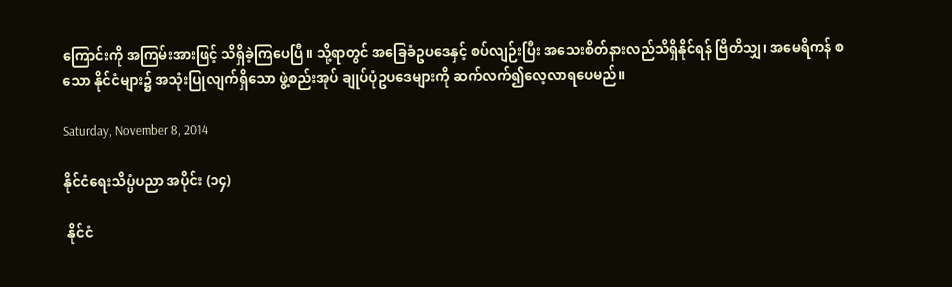ကြောင်းကို အကြမ်းအားဖြင့် သိရှိခဲ့ကြပေပြီ။ သို့ရာတွင် အခြေခံဥပဒေနှင့် စပ်လျဉ်းပြီး အသေးစိတ်နားလည်သိရှိနိုင်ရန် ဗြိတိသျှ၊ အမေရိကန် စသော နိုင်ငံများ၌ အသုံးပြုလျက်ရှိသော ဖွဲ့စည်းအုပ် ချုပ်ပုံဥပဒေများကို ဆက်လက်၍လေ့လာရပေမည်။

Saturday, November 8, 2014

နိုင်ငံရေးသိပ္ပံပညာ အပိုင်း (၁၄)

 နိုင်ငံ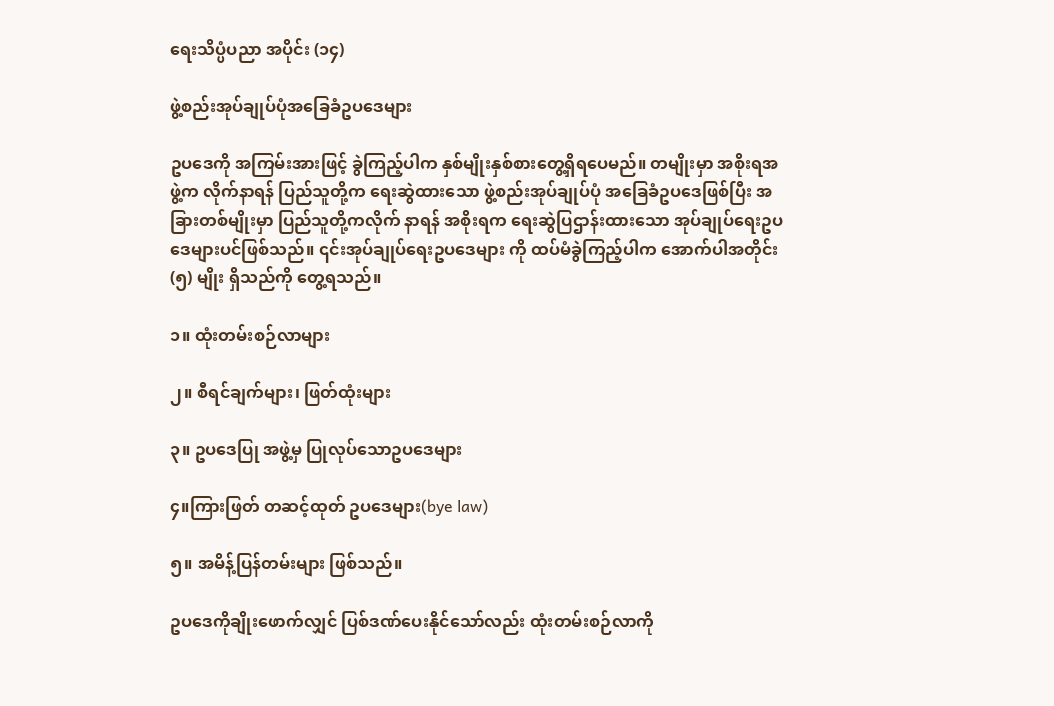ရေးသိပ္ပံပညာ အပိုင်း (၁၄)

ဖွဲ့စည်းအုပ်ချုပ်ပုံအခြေခံဥပဒေများ

ဥပဒေကို အကြမ်းအားဖြင့် ခွဲကြည့်ပါက နှစ်မျိုးနှစ်စားတွေ့ရှိရပေမည်။ တမျိုးမှာ အစိုးရအဖွဲ့က လိုက်နာရန် ပြည်သူတို့က ရေးဆွဲထားသော ဖွဲ့စည်းအုပ်ချုပ်ပုံ အခြေခံဥပဒေဖြစ်ပြီး အခြားတစ်မျိုးမှာ ပြည်သူတို့ကလိုက် နာရန် အစိုးရက ရေးဆွဲပြဌာန်းထားသော အုပ်ချုပ်ရေးဥပဒေများပင်ဖြစ်သည်။ ၎င်းအုပ်ချုပ်ရေးဥပဒေများ ကို ထပ်မံခွဲကြည့်ပါက အောက်ပါအတိုင်း (၅) မျိုး ရှိသည်ကို တွေ့ရသည်။

၁။ ထုံးတမ်းစဉ်လာများ

၂။ စီရင်ချက်များ၊ ဖြတ်ထုံးများ

၃။ ဥပဒေပြု အဖွဲ့မှ ပြုလုပ်သောဥပဒေများ

၄။ကြားဖြတ် တဆင့်ထုတ် ဥပဒေများ(bye law)

၅။ အမိန့်ပြန်တမ်းများ ဖြစ်သည်။

ဥပဒေကိုချိုးဖောက်လျှင် ပြစ်ဒဏ်ပေးနိုင်သော်လည်း ထုံးတမ်းစဉ်လာကို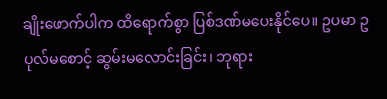ချိုးဖောက်ပါက ထိရောက်စွာ ပြစ်ဒဏ်မပေးနိုင်ပေ။ ဥပမာ ဥပုလ်မစောင့် ဆွမ်းမလောင်းခြင်း၊ ဘုရား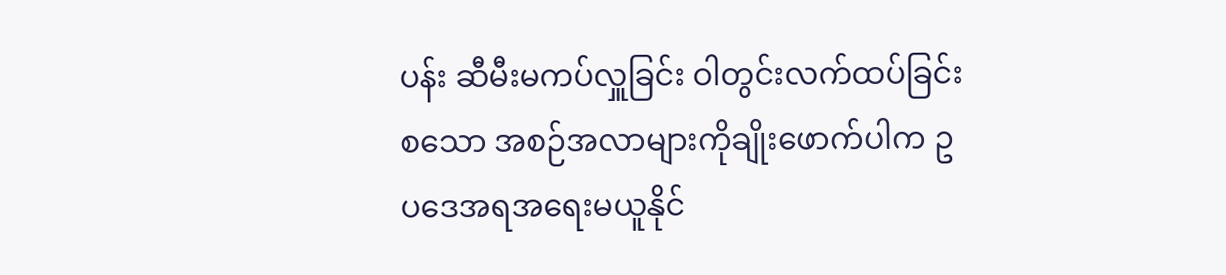ပန်း ဆီမီးမကပ်လှူခြင်း ဝါတွင်းလက်ထပ်ခြင်းစသော အစဉ်အလာများကိုချိုးဖောက်ပါက ဥပဒေအရအရေးမယူနိုင်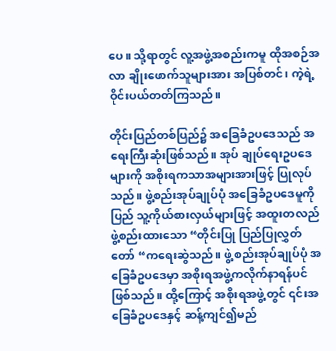ပေ။ သို့ရာတွင် လူ့အဖွဲ့အစည်းကမူ ထိုအစဉ်အလာ ချိုးဖောက်သူများအား အပြစ်တင်၊ ကဲ့ရဲ့ ဝိုင်းပယ်တတ်ကြသည်။

တိုင်းပြည်တစ်ပြည်၌ အခြေခံဥပဒေသည် အရေးကြီးဆုံးဖြစ်သည်။ အုပ် ချုပ်ရေးဥပဒေများကို အစိုးရကသာအများအားဖြင့် ပြုလုပ်သည်။ ဖွဲ့စည်းအုပ်ချုပ်ပုံ အခြေခံဥပဒေမူကို ပြည် သူ့ကိုယ်စားလှယ်များဖြင့် အထူးတလည်ဖွဲ့စည်းထားသော “တိုင်းပြု ပြည်ပြုလွှတ်တော် “ကရေးဆွဲသည်။ ဖွဲ့ စည်းအုပ်ချုပ်ပုံ အခြေခံဥပဒေမှာ အစိုးရအဖွဲ့ကလိုက်နာရန်ပင်ဖြစ်သည်။ ထို့ကြောင့် အစိုးရအဖွဲ့တွင် ၎င်းအ ခြေခံဥပဒေနှင့် ဆန့်ကျင်၍မည်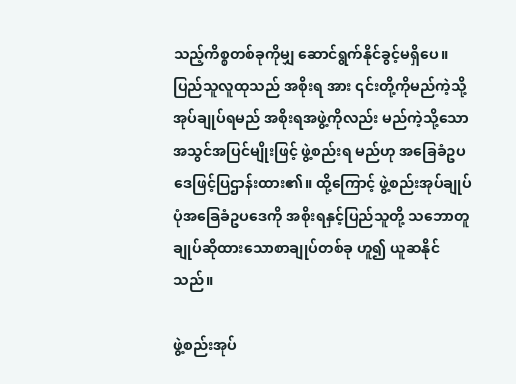သည့်ကိစ္စတစ်ခုကိုမျှ ဆောင်ရွက်နိုင်ခွင့်မရှိပေ။ ပြည်သူလူထုသည် အစိုးရ အား ၎င်းတို့ကိုမည်ကဲ့သို့အုပ်ချုပ်ရမည် အစိုးရအဖွဲ့ကိုလည်း မည်ကဲ့သို့သောအသွင်အပြင်မျိုးဖြင့် ဖွဲ့စည်းရ မည်ဟု အခြေခံဥပဒေဖြင့်ပြဌာန်းထား၏။ ထို့ကြောင့် ဖွဲ့စည်းအုပ်ချုပ်ပုံအခြေခံဥပဒေကို အစိုးရနှင့်ပြည်သူတို့ သဘောတူ ချုပ်ဆိုထားသောစာချုပ်တစ်ခု ဟူ၍ ယူဆနိုင်သည်။

ဖွဲ့စည်းအုပ်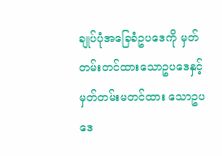ချုပ်ပုံအခြေခံဥပဒေကို မှတ်တမ်းတင်ထားသောဥပဒေနှင့် မှတ်တမ်းမတင်ထား သောဥပဒေ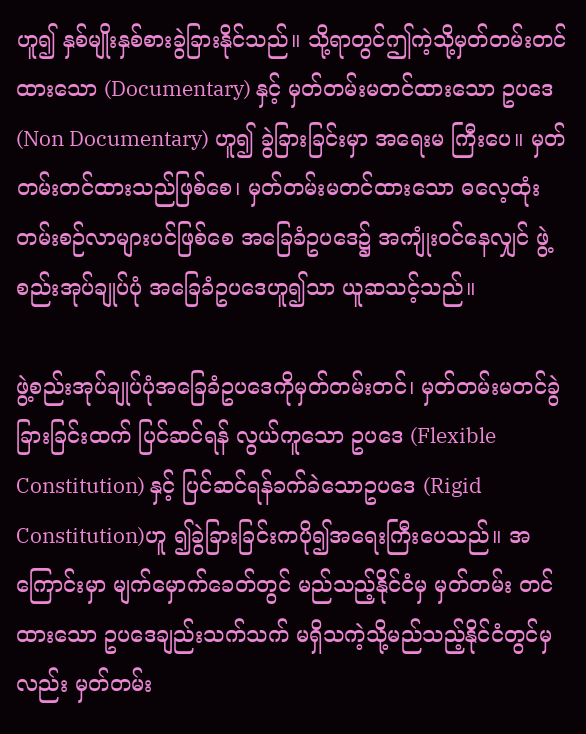ဟူ၍ နှစ်မျိုးနှစ်စားခွဲခြားနိုင်သည်။ သို့ရာတွင်ဤကဲ့သို့မှတ်တမ်းတင်ထားသော (Documentary) နှင့် မှတ်တမ်းမတင်ထားသော ဥပဒေ(Non Documentary) ဟူ၍ ခွဲခြားခြင်းမှာ အရေးမ ကြီးပေ။ မှတ်တမ်းတင်ထားသည်ဖြစ်စေ၊ မှတ်တမ်းမတင်ထားသော ဓလေ့ထုံးတမ်းစဉ်လာများပင်ဖြစ်စေ အခြေခံဥပဒေ၌ အကျုံးဝင်နေလျှင် ဖွဲ့စည်းအုပ်ချုပ်ပုံ အခြေခံဥပဒေဟူ၍သာ ယူဆသင့်သည်။

ဖွဲ့စည်းအုပ်ချုပ်ပုံအခြေခံဥပဒေကိုမှတ်တမ်းတင်၊ မှတ်တမ်းမတင်ခွဲခြားခြင်းထက် ပြင်ဆင်ရန် လွယ်ကူသော ဥပဒေ (Flexible Constitution) နှင့် ပြင်ဆင်ရန်ခက်ခဲသောဥပဒေ (Rigid Constitution)ဟူ ၍ခွဲခြားခြင်းကပို၍အရေးကြီးပေသည်။ အကြောင်းမှာ မျက်မှောက်ခေတ်တွင် မည်သည့်နိုင်ငံမှ မှတ်တမ်း တင်ထားသော ဥပဒေချည်းသက်သက် မရှိသကဲ့သို့မည်သည့်နိုင်ငံတွင်မှလည်း မှတ်တမ်း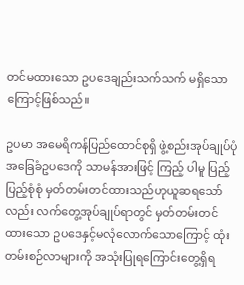တင်မထားသော ဥပဒေချည်းသက်သက် မရှိသောကြောင့်ဖြစ်သည်။

ဥပမာ အမေရိကန်ပြည်ထောင်စုရှိ ဖွဲ့စည်းအုပ်ချုပ်ပုံ အခြေခံဥပဒေကို သာမန်အားဖြင့် ကြည့် ပါမူ ပြည့်ပြည့်စုံစုံ မှတ်တမ်းတင်ထားသည်ဟုယူဆရသော်လည်း လက်တွေ့အုပ်ချုပ်ရာတွင် မှတ်တမ်းတင် ထားသော ဥပဒေနှင့်မလုံလောက်သောကြောင့် ထုံးတမ်းစဉ်လာများကို အသုံးပြုရကြောင်းတွေ့ရှိရ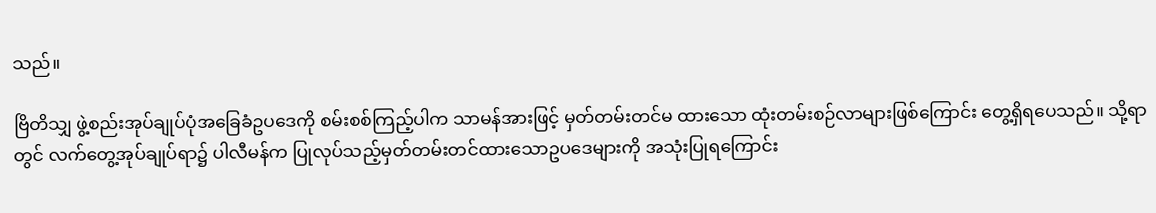သည်။

ဗြိတိသျှ ဖွဲ့စည်းအုပ်ချုပ်ပုံအခြေခံဥပဒေကို စမ်းစစ်ကြည့်ပါက သာမန်အားဖြင့် မှတ်တမ်းတင်မ ထားသော ထုံးတမ်းစဉ်လာများဖြစ်ကြောင်း တွေ့ရှိရပေသည်။ သို့ရာတွင် လက်တွေ့အုပ်ချုပ်ရာ၌ ပါလီမန်က ပြုလုပ်သည့်မှတ်တမ်းတင်ထားသောဥပဒေများကို အသုံးပြုရကြောင်း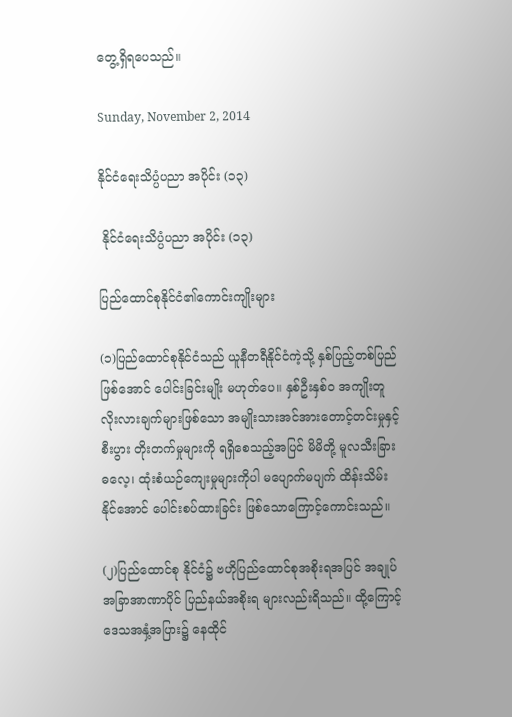တွေ့ရှိရပေသည်။

Sunday, November 2, 2014

နိုင်ငံရေးသိပ္ပံပညာ အပိုင်း (၁၃)

 နိုင်ငံရေးသိပ္ပံပညာ အပိုင်း (၁၃)

ပြည်ထောင်စုနိုင်ငံ၏ကောင်းကျိုးများ

(၁)ပြည်ထောင်စုနိုင်ငံသည် ယူနီတရီနိုင်ငံကဲ့သို့ နှစ်ပြည့်တစ်ပြည်ဖြစ်အောင် ပေါင်းခြင်းမျိုး မဟုတ်ပေ။ နှစ်ဦးနှစ်၀ အကျိုးတူ လိုးလားချက်များဖြစ်သော အမျိုးသားအင်အားတောင့်တင်းမှုနှင့်စီးပွား တိုးတက်မှုများကို ရရှိစေသည့်အပြင် မိမိတို့ မူလသီးခြားဓလေ့၊ ထုံးစံယဉ်ကျေးမှုများကိုပါ မပျောက်မပျက် ထိန်းသိမ်းနိုင်အောင် ပေါင်းစပ်ထားခြင်း ဖြစ်သောကြောင့်ကောင်းသည်။

(၂)ပြည်ထောင်စု နိုင်ငံ၌ ဗဟိုပြည်ထောင်စုအစိုးရအပြင် အချုပ်အခြာအာဏာပိုင် ပြည်နယ်အစိုးရ များလည်းရိသည်။ ထို့ကြောင့် ဒေသအနှံ့အပြား၌ နေထိုင်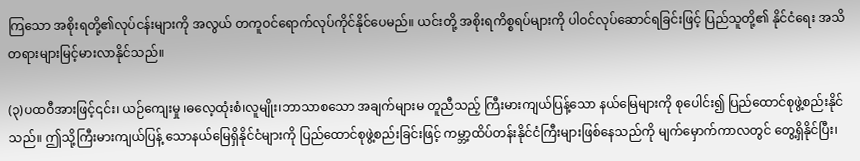ကြသော အစိုးရတို့၏လုပ်ငန်းများကို အလွယ် တကူဝင်ရောက်လုပ်ကိုင်နိုင်ပေမည်။ ယင်းတို့ အစိုးရကိစ္စရပ်များကို ပါဝင်လုပ်ဆောင်ရခြင်းဖြင့် ပြည်သူတို့၏ နိုင်ငံရေး အသိတရားများမြင့်မားလာနိုင်သည်။

(၃)ပထဝီအားဖြင့်၎င်း၊ ယဉ်ကျေးမှု ၊ဓလေ့ထုံးစံ၊လူမျိုး၊ဘာသာစသော အချက်များမ တူညီသည့် ကြီးမားကျယ်ပြန့်သော နယ်မြေများကို စုပေါင်း၍ ပြည်ထောင်စုဖွဲ့စည်းနိုင်သည်။ ဤသို့ကြီးမားကျယ်ပြန့် သောနယ်မြေရှိနိုင်ငံများကို ပြည်ထောင်စုဖွဲ့စည်းခြင်းဖြင့် ကမ္ဘာ့ထိပ်တန်းနိုင်ငံကြီးများဖြစ်နေသည်ကို မျက်မှောက်ကာလတွင် တွေ့ရှိနိုင်ပြီး၊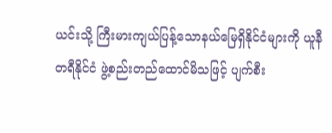ယင်းသို့ ကြီးမားကျယ်ပြန့်သောနယ်မြေရှိနိုင်ငံများကို ယူနီတရီနိုင်ငံ ဖွဲ့စည်းတည်ထောင်မိသဖြင့် ပျက်စီး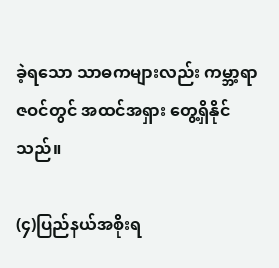ခဲ့ရသော သာဓကများလည်း ကမ္ဘာ့ရာဇဝင်တွင် အထင်အရှား တွေ့ရှိနိုင်သည်။

(၄)ပြည်နယ်အစိုးရ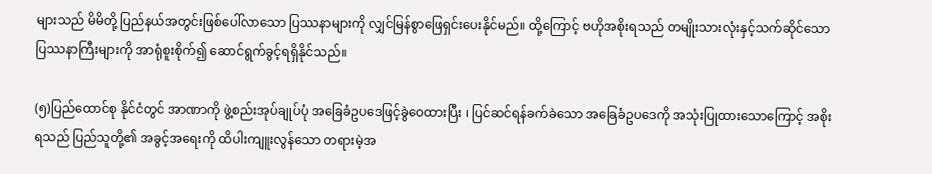များသည် မိမိတို့ ပြည်နယ်အတွင်းဖြစ်ပေါ်လာသော ပြဿနာများကို လျှင်မြန်စွာဖြေရှင်းပေးနိုင်မည်။ ထို့ကြောင့် ဗဟိုအစိုးရသည် တမျိုးသားလုံးနှင့်သက်ဆိုင်သော ပြဿနာကြီးများကို အာရုံစူးစိုက်၍ ဆောင်ရွက်ခွင့်ရရှိနိုင်သည်။

(၅)ပြည်ထောင်စု နိုင်ငံတွင် အာဏာကို ဖွဲ့စည်းအုပ်ချုပ်ပုံ အခြေခံဥပဒေဖြင့်ခွဲဝေထားပြီး ၊ ပြင်ဆင်ရန်ခက်ခဲသော အခြေခံဥပဒေကို အသုံးပြုထားသောကြောင့် အစိုးရသည် ပြည်သူတို့၏ အခွင့်အရေးကို ထိပါးကျူးလွန်သော တရားမဲ့အ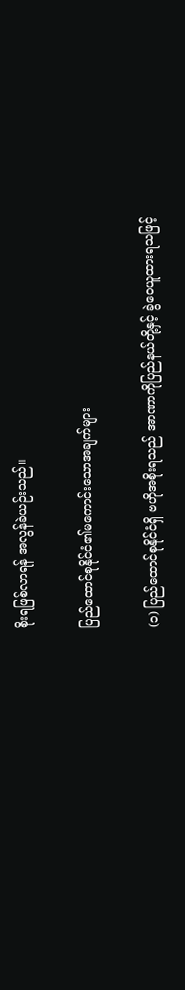စိုးရဖြစ်လာရန် အလွန်ခဲယဉ်းသည်။

ပြည်ထောင်စုနိုင်ငံ၏မကောင်းသောအချက်များ

(၁) ပြည်ထောင်စုနိုင်ငံရှိ ဗဟိုအစိုးရသည် အာဏာကိုပြည်နယ်တို့နှင့် ခွဲဝေယူထားရသဖြင့်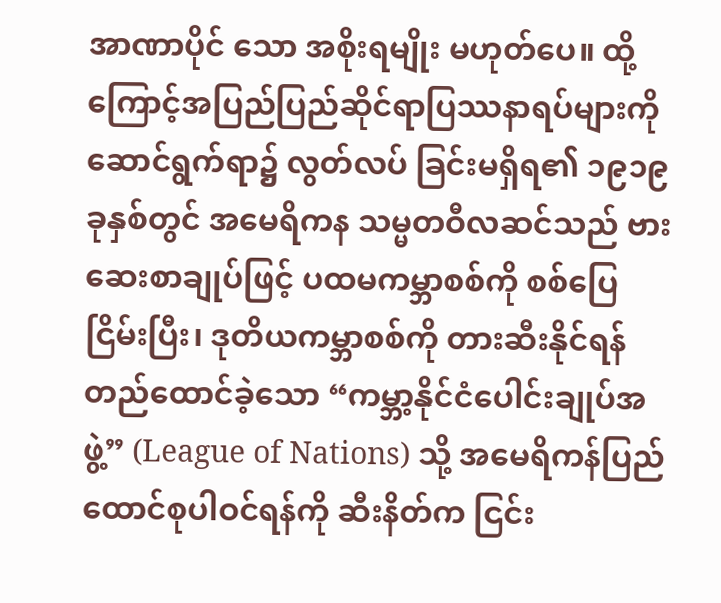အာဏာပိုင် သော အစိုးရမျိုး မဟုတ်ပေ။ ထို့ကြောင့်အပြည်ပြည်ဆိုင်ရာပြဿနာရပ်များကို ဆောင်ရွက်ရာ၌ လွတ်လပ် ခြင်းမရှိရ၏ ၁၉၁၉ ခုနှစ်တွင် အမေရိကန သမ္မတဝီလဆင်သည် ဗားဆေးစာချုပ်ဖြင့် ပထမကမ္ဘာစစ်ကို စစ်ပြေငြိမ်းပြီး၊ ဒုတိယကမ္ဘာစစ်ကို တားဆီးနိုင်ရန် တည်ထောင်ခဲ့သော “ကမ္ဘာ့နိုင်ငံပေါင်းချုပ်အဖွဲ့” (League of Nations) သို့ အမေရိကန်ပြည်ထောင်စုပါဝင်ရန်ကို ဆီးနိတ်က ငြင်း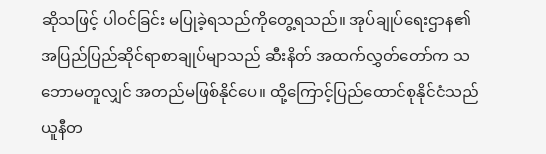ဆိုသဖြင့် ပါဝင်ခြင်း မပြုခဲ့ရသည်ကိုတွေ့ရသည်။ အုပ်ချုပ်ရေးဌာန၏ အပြည်ပြည်ဆိုင်ရာစာချုပ်မျာသည် ဆီးနိတ် အထက်လွှတ်တော်က သဘောမတူလျှင် အတည်မဖြစ်နိုင်ပေ။ ထို့ကြောင့်ပြည်ထောင်စုနိုင်ငံသည် ယူနီတ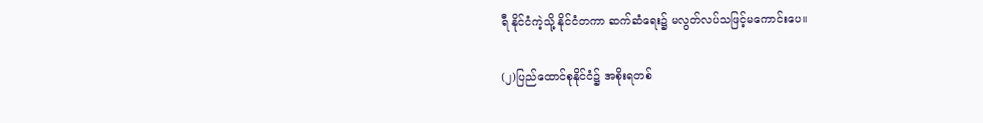ရီ နိုင်ငံကဲ့သို့ နိုင်ငံတကာ ဆက်ဆံရေး၌ မလွတ်လပ်သဖြင့်မကောင်းပေ။

(၂)ပြည်ထောင်စုနိုင်ငံ၌ အစိုးရတစ်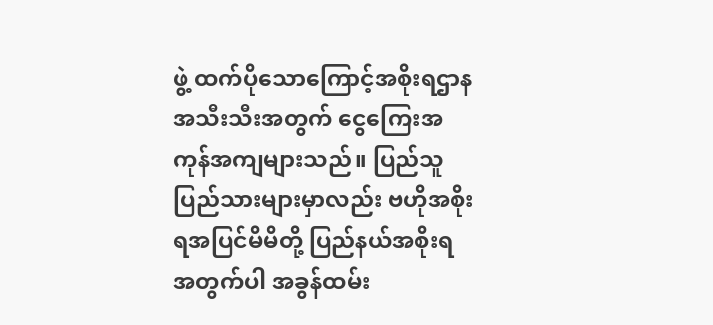ဖွဲ့ ထက်ပိုသောကြောင့်အစိုးရဌာန အသီးသီးအတွက် ငွေကြေးအကုန်အကျများသည်။ ပြည်သူပြည်သားများမှာလည်း ဗဟိုအစိုးရအပြင်မိမိတို့ ပြည်နယ်အစိုးရ အတွက်ပါ အခွန်ထမ်း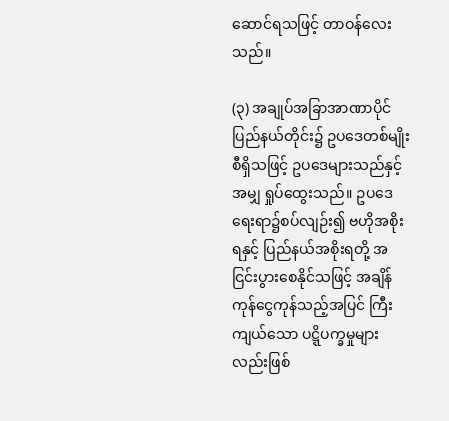ဆောင်ရသဖြင့် တာဝန်လေးသည်။

(၃) အချုပ်အခြာအာဏာပိုင် ပြည်နယ်တိုင်း၌ ဥပဒေတစ်မျိုးစီရှိသဖြင့် ဥပဒေများသည်နှင့်အမျှ ရှုပ်ထွေးသည်။ ဥပဒေရေးရာ၌စပ်လျဉ်း၍ ဗဟိုအစိုးရနှင့် ပြည်နယ်အစိုးရတို့ အငြင်းပွားစေနိုင်သဖြင့် အချိန်ကုန်ငွေကုန်သည့်အပြင် ကြီးကျယ်သော ပဋ္ဋိပက္ခမှုများလည်းဖြစ်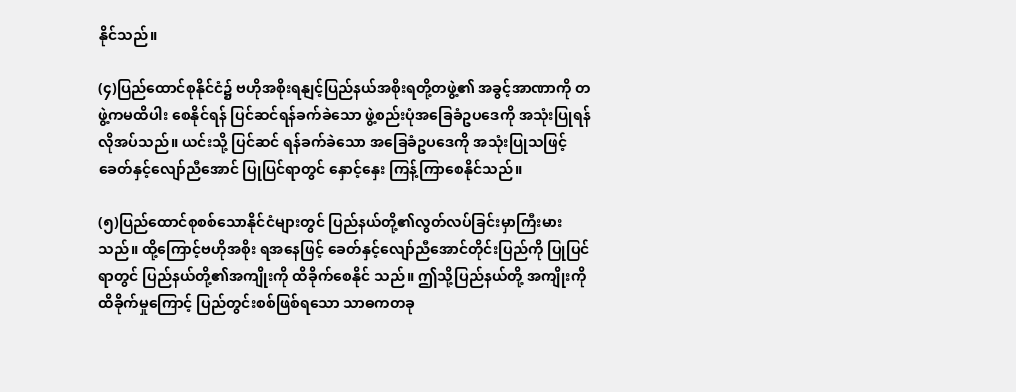နိုင်သည်။

(၄)ပြည်ထောင်စုနိုင်ငံ၌ ဗဟိုအစိုးရနျင့်ပြည်နယ်အစိုးရတို့တဖွဲ့၏ အခွင့်အာဏာကို တဖွဲ့ကမထိပါး စေနိုင်ရန် ပြင်ဆင်ရန်ခက်ခဲသော ဖွဲ့စည်းပုံအခြေခံဥပဒေကို အသုံးပြုရန်လိုအပ်သည်။ ယင်းသို့ ပြင်ဆင် ရန်ခက်ခဲသော အခြေခံဥပဒေကို အသုံးပြုသဖြင့် ခေတ်နှင့်လျော်ညီအောင် ပြုပြင်ရာတွင် နှောင့်နှေး ကြန့်ကြာစေနိုင်သည်။

(၅)ပြည်ထောင်စုစစ်သောနိုင်ငံများတွင် ပြည်နယ်တို့၏လွတ်လပ်ခြင်းမှာကြီးမားသည်။ ထို့ကြောင့်ဗဟိုအစိုး ရအနေဖြင့် ခေတ်နှင့်လျော်ညီအောင်တိုင်းပြည်ကို ပြုပြင်ရာတွင် ပြည်နယ်တို့၏အကျိုးကို ထိခိုက်စေနိုင် သည်။ ဤသို့ပြည်နယ်တို့ အကျိုးကိုထိခိုက်မှုကြောင့် ပြည်တွင်းစစ်ဖြစ်ရသော သာဓကတခု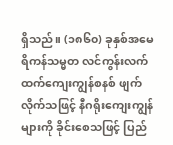ရှိသည်။ (၁၈၆၀) ခုနှစ်အမေရိကန်သမ္မတ လင်ကွန်းလက်ထက်ကျေးကျွန်စနစ် ဖျက်လိုက်သဖြင့် နီဂရိုးကျေးကျွန် များကို ခိုင်းစေသဖြင့် ပြည်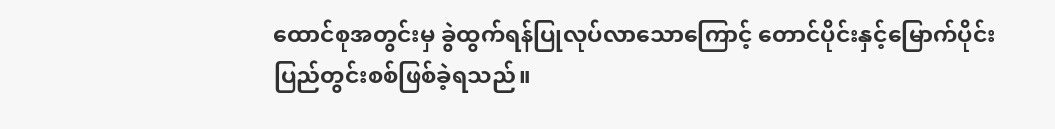ထောင်စုအတွင်းမှ ခွဲထွက်ရန်ပြုလုပ်လာသောကြောင့် တောင်ပိုင်းနှင့်မြောက်ပိုင်း ပြည်တွင်းစစ်ဖြစ်ခဲ့ရသည်။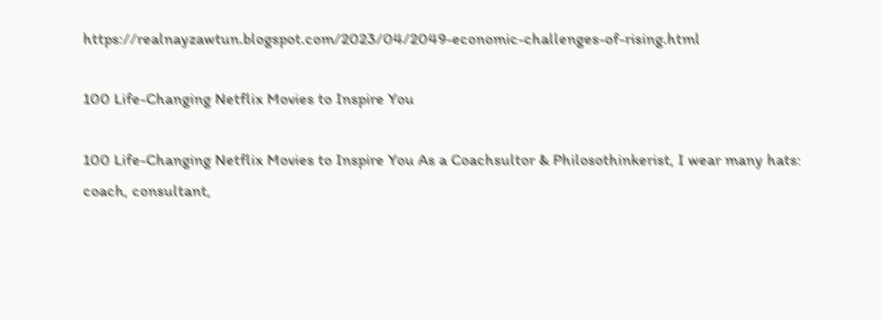https://realnayzawtun.blogspot.com/2023/04/2049-economic-challenges-of-rising.html

100 Life-Changing Netflix Movies to Inspire You

100 Life-Changing Netflix Movies to Inspire You As a Coachsultor & Philosothinkerist, I wear many hats: coach, consultant,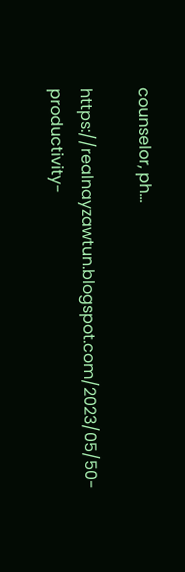counselor, ph...

https://realnayzawtun.blogspot.com/2023/05/50-productivity-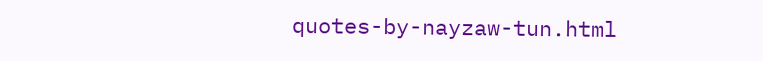quotes-by-nayzaw-tun.html